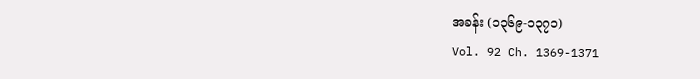အခန်း (၁၃၆၉-၁၃၇၁)
Vol. 92 Ch. 1369-1371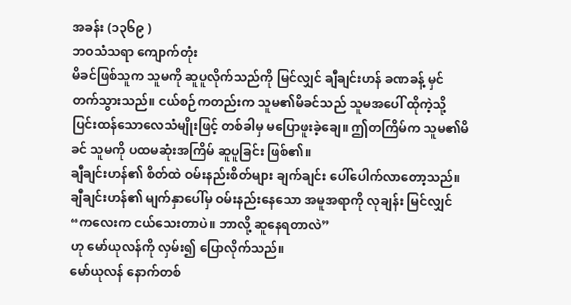အခန်း (၁၃၆၉ )
ဘဝသံသရာ ကျောက်တုံး
မိခင်ဖြစ်သူက သူမကို ဆူပူလိုက်သည်ကို မြင်လျှင် ချီချင်းဟန် ခဏခန့် မှင်တက်သွားသည်။ ငယ်စဉ်ကတည်းက သူမ၏မိခင်သည် သူမအပေါ် ထိုကဲ့သို့ ပြင်းထန်သောလေသံမျိုးဖြင့် တစ်ခါမှ မပြောဖူးခဲ့ချေ။ ဤတကြိမ်က သူမ၏မိခင် သူမကို ပထမဆုံးအကြိမ် ဆူပူခြင်း ဖြစ်၏။
ချီချင်းဟန်၏ စိတ်ထဲ ဝမ်းနည်းစိတ်များ ချက်ချင်း ပေါ်ပေါက်လာတော့သည်။ ချီချင်းဟန်၏ မျက်နှာပေါ်မှ ဝမ်းနည်းနေသော အမူအရာကို လုချန်း မြင်လျှင်
“ကလေးက ငယ်သေးတာပဲ။ ဘာလို့ ဆူနေရတာလဲ”
ဟု မော်ယုလန်ကို လှမ်း၍ ပြောလိုက်သည်။
မော်ယုလန် နောက်တစ်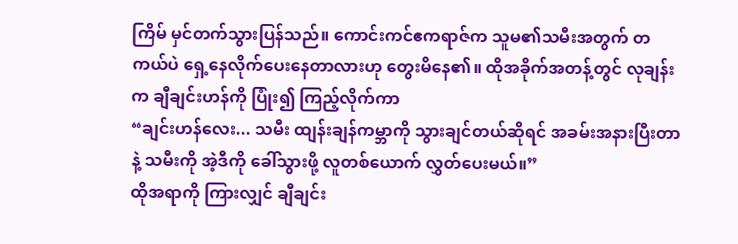ကြိမ် မှင်တက်သွားပြန်သည်။ ကောင်းကင်ဧကရာဇ်က သူမ၏သမီးအတွက် တကယ်ပဲ ရှေ့နေလိုက်ပေးနေတာလားဟု တွေးမိနေ၏။ ထိုအခိုက်အတန့်တွင် လုချန်းက ချီချင်းဟန်ကို ပြုံး၍ ကြည့်လိုက်ကာ
“ချင်းဟန်လေး... သမီး ထျန်းချန်ကမ္ဘာကို သွားချင်တယ်ဆိုရင် အခမ်းအနားပြီးတာနဲ့ သမီးကို အဲ့ဒီကို ခေါ်သွားဖို့ လူတစ်ယောက် လွှတ်ပေးမယ်။”
ထိုအရာကို ကြားလျှင် ချီချင်း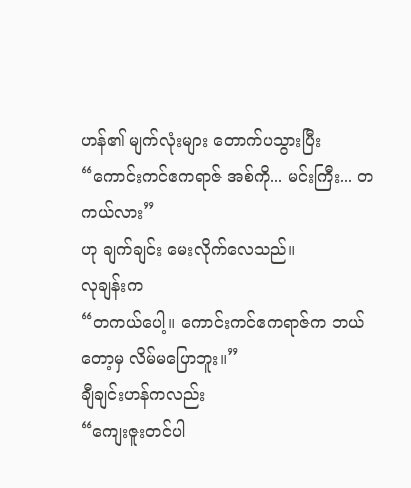ဟန်၏ မျက်လုံးများ တောက်ပသွားပြီး
“ကောင်းကင်ဧကရာဇ် အစ်ကို... မင်းကြီး... တကယ်လား”
ဟု ချက်ချင်း မေးလိုက်လေသည်။
လုချန်းက
“တကယ်ပေါ့။ ကောင်းကင်ဧကရာဇ်က ဘယ်တော့မှ လိမ်မပြောဘူး။”
ချီချင်းဟန်ကလည်း
“ကျေးဇူးတင်ပါ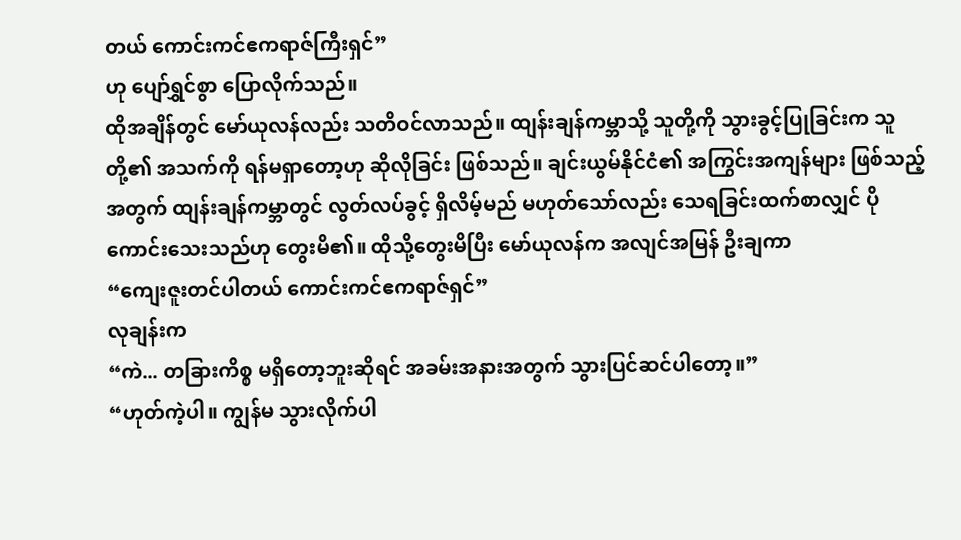တယ် ကောင်းကင်ဧကရာဇ်ကြီးရှင်”
ဟု ပျော်ရွှင်စွာ ပြောလိုက်သည်။
ထိုအချိန်တွင် မော်ယုလန်လည်း သတိဝင်လာသည်။ ထျန်းချန်ကမ္ဘာသို့ သူတို့ကို သွားခွင့်ပြုခြင်းက သူတို့၏ အသက်ကို ရန်မရှာတော့ဟု ဆိုလိုခြင်း ဖြစ်သည်။ ချင်းယွမ်နိုင်ငံ၏ အကြွင်းအကျန်များ ဖြစ်သည့်အတွက် ထျန်းချန်ကမ္ဘာတွင် လွတ်လပ်ခွင့် ရှိလိမ့်မည် မဟုတ်သော်လည်း သေရခြင်းထက်စာလျှင် ပိုကောင်းသေးသည်ဟု တွေးမိ၏။ ထိုသို့တွေးမိပြီး မော်ယုလန်က အလျင်အမြန် ဦးချကာ
“ကျေးဇူးတင်ပါတယ် ကောင်းကင်ဧကရာဇ်ရှင်”
လုချန်းက
“ကဲ... တခြားကိစ္စ မရှိတော့ဘူးဆိုရင် အခမ်းအနားအတွက် သွားပြင်ဆင်ပါတော့။”
“ဟုတ်ကဲ့ပါ။ ကျွန်မ သွားလိုက်ပါ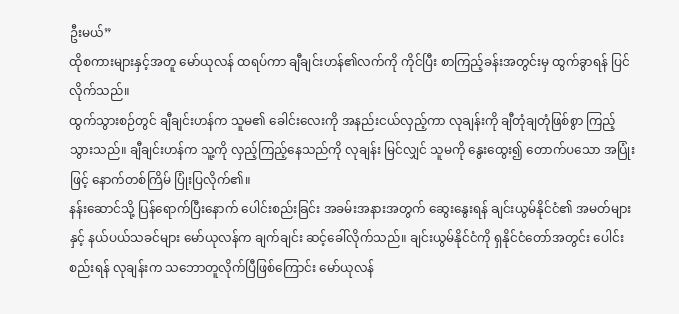ဦးမယ်”
ထိုစကားများနှင့်အတူ မော်ယုလန် ထရပ်ကာ ချီချင်းဟန်၏လက်ကို ကိုင်ပြီး စာကြည့်ခန်းအတွင်းမှ ထွက်ခွာရန် ပြင်လိုက်သည်။
ထွက်သွားစဉ်တွင် ချီချင်းဟန်က သူမ၏ ခေါင်းလေးကို အနည်းငယ်လှည့်ကာ လုချန်းကို ချီတုံချတုံဖြစ်စွာ ကြည့်သွားသည်။ ချီချင်းဟန်က သူ့ကို လှည့်ကြည့်နေသည်ကို လုချန်း မြင်လျှင် သူမကို နွေးထွေး၍ တောက်ပသော အပြုံးဖြင့် နောက်တစ်ကြိမ် ပြုံးပြလိုက်၏။
နန်းဆောင်သို့ ပြန်ရောက်ပြီးနောက် ပေါင်းစည်းခြင်း အခမ်းအနားအတွက် ဆွေးနွေးရန် ချင်းယွမ်နိုင်ငံ၏ အမတ်များနှင့် နယ်ပယ်သခင်များ မော်ယုလန်က ချက်ချင်း ဆင့်ခေါ်လိုက်သည်။ ချင်းယွမ်နိုင်ငံကို ရှနိုင်ငံတော်အတွင်း ပေါင်းစည်းရန် လုချန်းက သဘောတူလိုက်ပြီဖြစ်ကြောင်း မော်ယုလန်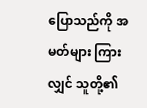ပြောသည်ကို အမတ်များ ကြားလျှင် သူတို့၏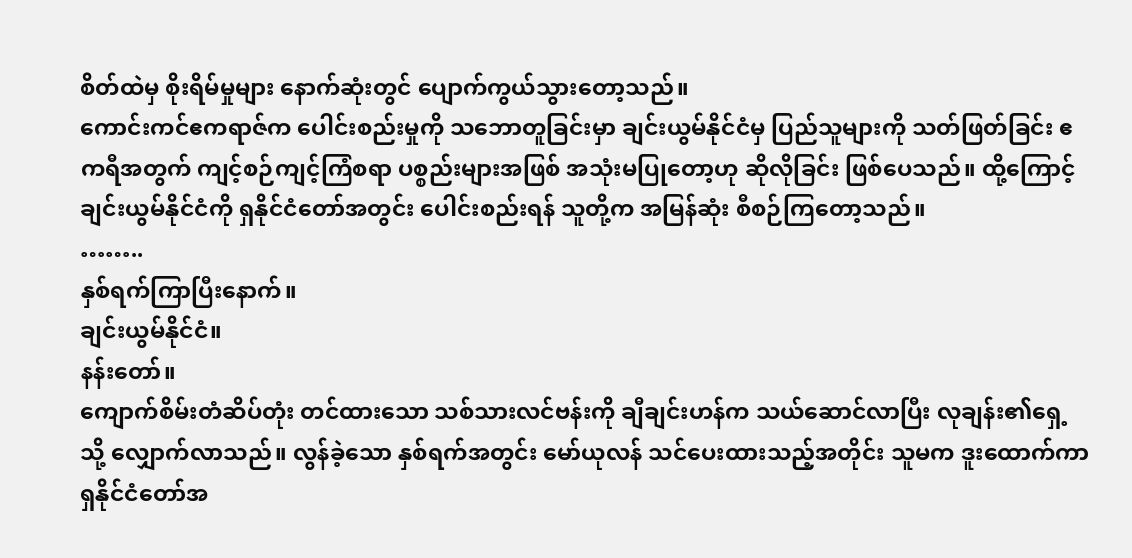စိတ်ထဲမှ စိုးရိမ်မှုများ နောက်ဆုံးတွင် ပျောက်ကွယ်သွားတော့သည်။
ကောင်းကင်ဧကရာဇ်က ပေါင်းစည်းမှုကို သဘောတူခြင်းမှာ ချင်းယွမ်နိုင်ငံမှ ပြည်သူများကို သတ်ဖြတ်ခြင်း ဧကရီအတွက် ကျင့်စဉ်ကျင့်ကြံစရာ ပစ္စည်းများအဖြစ် အသုံးမပြုတော့ဟု ဆိုလိုခြင်း ဖြစ်ပေသည်။ ထို့ကြောင့် ချင်းယွမ်နိုင်ငံကို ရှနိုင်ငံတော်အတွင်း ပေါင်းစည်းရန် သူတို့က အမြန်ဆုံး စီစဉ်ကြတော့သည်။
……..
နှစ်ရက်ကြာပြီးနောက်။
ချင်းယွမ်နိုင်ငံ။
နန်းတော်။
ကျောက်စိမ်းတံဆိပ်တုံး တင်ထားသော သစ်သားလင်ဗန်းကို ချီချင်းဟန်က သယ်ဆောင်လာပြီး လုချန်း၏ရှေ့သို့ လျှောက်လာသည်။ လွန်ခဲ့သော နှစ်ရက်အတွင်း မော်ယုလန် သင်ပေးထားသည့်အတိုင်း သူမက ဒူးထောက်ကာ ရှနိုင်ငံတော်အ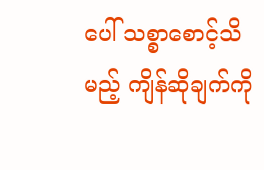ပေါ် သစ္စာစောင့်သိမည့် ကျိန်ဆိုချက်ကို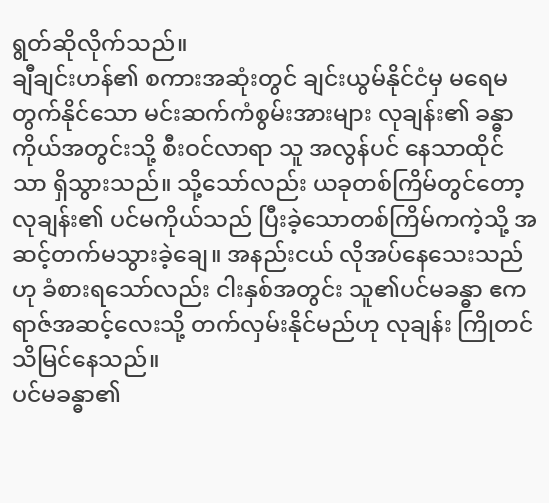ရွတ်ဆိုလိုက်သည်။
ချီချင်းဟန်၏ စကားအဆုံးတွင် ချင်းယွမ်နိုင်ငံမှ မရေမတွက်နိုင်သော မင်းဆက်ကံစွမ်းအားများ လုချန်း၏ ခန္ဓာကိုယ်အတွင်းသို့ စီးဝင်လာရာ သူ အလွန်ပင် နေသာထိုင်သာ ရှိသွားသည်။ သို့သော်လည်း ယခုတစ်ကြိမ်တွင်တော့ လုချန်း၏ ပင်မကိုယ်သည် ပြီးခဲ့သောတစ်ကြိမ်ကကဲ့သို့ အဆင့်တက်မသွားခဲ့ချေ။ အနည်းငယ် လိုအပ်နေသေးသည်ဟု ခံစားရသော်လည်း ငါးနှစ်အတွင်း သူ၏ပင်မခန္ဓာ ဧကရာဇ်အဆင့်လေးသို့ တက်လှမ်းနိုင်မည်ဟု လုချန်း ကြိုတင် သိမြင်နေသည်။
ပင်မခန္ဓာ၏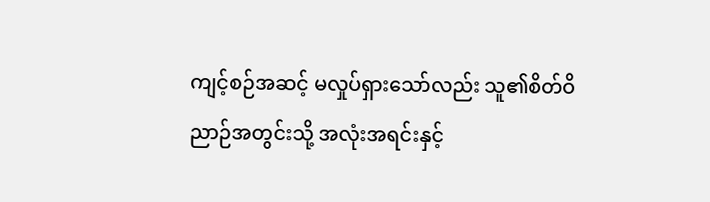ကျင့်စဉ်အဆင့် မလှုပ်ရှားသော်လည်း သူ၏စိတ်ဝိညာဉ်အတွင်းသို့ အလုံးအရင်းနှင့်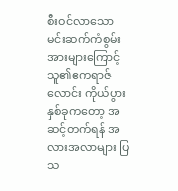စီးဝင်လာသော မင်းဆက်ကံစွမ်းအားများကြောင့် သူ၏ဧကရာဇ်လောင်း ကိုယ်ပွားနှစ်ခုကတော့ အဆင့်တက်ရန် အလားအလာများ ပြသ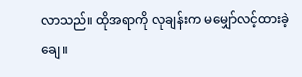လာသည်။ ထိုအရာကို လုချန်းက မမျှော်လင့်ထားခဲ့ချေ။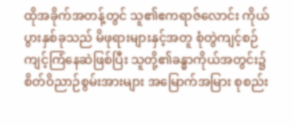ထိုအခိုက်အတန့်တွင် သူ၏ဧကရာဇ်လောင်း ကိုယ်ပွားနှစ်ခုသည် မိဖုရားများနှင့်အတူ စုံတွဲကျင့်စဉ် ကျင့်ကြံနေဆဲဖြစ်ပြီး သူတို့၏ခန္ဓာကိုယ်အတွင်း၌ စိတ်ဝိညာဉ်စွမ်းအားများ အမြောက်အမြား စုစည်း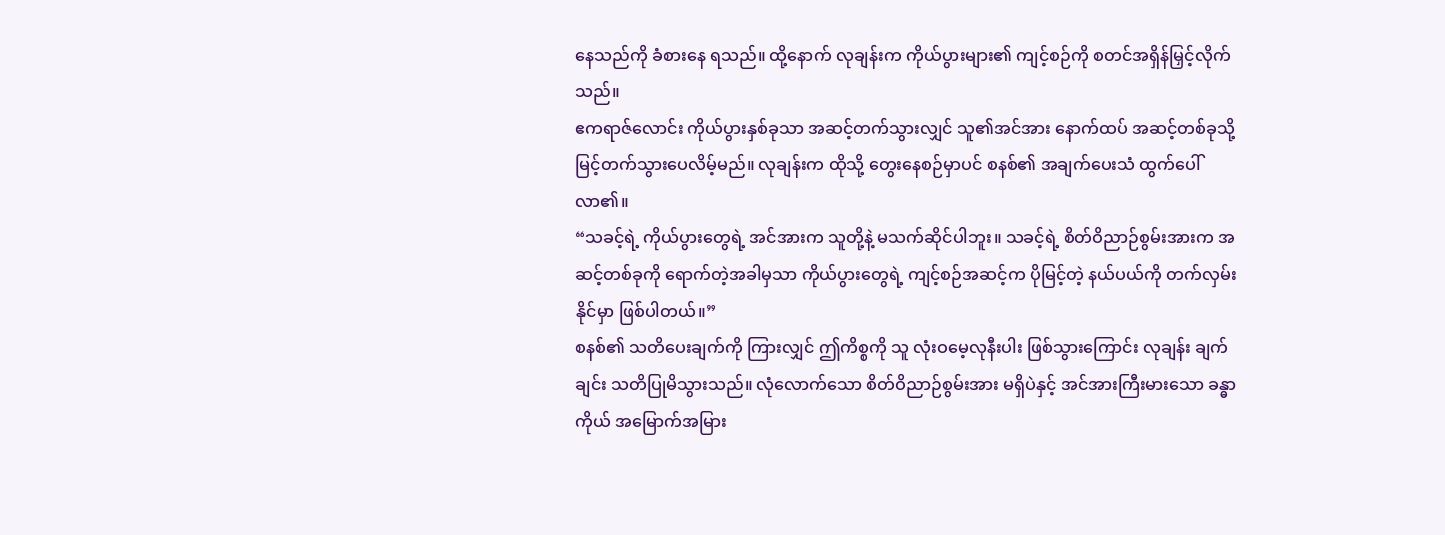နေသည်ကို ခံစားနေ ရသည်။ ထို့နောက် လုချန်းက ကိုယ်ပွားများ၏ ကျင့်စဉ်ကို စတင်အရှိန်မြှင့်လိုက်သည်။
ဧကရာဇ်လောင်း ကိုယ်ပွားနှစ်ခုသာ အဆင့်တက်သွားလျှင် သူ၏အင်အား နောက်ထပ် အဆင့်တစ်ခုသို့ မြင့်တက်သွားပေလိမ့်မည်။ လုချန်းက ထိုသို့ တွေးနေစဉ်မှာပင် စနစ်၏ အချက်ပေးသံ ထွက်ပေါ်လာ၏။
“သခင့်ရဲ့ ကိုယ်ပွားတွေရဲ့ အင်အားက သူတို့နဲ့ မသက်ဆိုင်ပါဘူး။ သခင့်ရဲ့ စိတ်ဝိညာဉ်စွမ်းအားက အဆင့်တစ်ခုကို ရောက်တဲ့အခါမှသာ ကိုယ်ပွားတွေရဲ့ ကျင့်စဉ်အဆင့်က ပိုမြင့်တဲ့ နယ်ပယ်ကို တက်လှမ်းနိုင်မှာ ဖြစ်ပါတယ်။”
စနစ်၏ သတိပေးချက်ကို ကြားလျှင် ဤကိစ္စကို သူ လုံးဝမေ့လုနီးပါး ဖြစ်သွားကြောင်း လုချန်း ချက်ချင်း သတိပြုမိသွားသည်။ လုံလောက်သော စိတ်ဝိညာဉ်စွမ်းအား မရှိပဲနှင့် အင်အားကြီးမားသော ခန္ဓာကိုယ် အမြောက်အမြား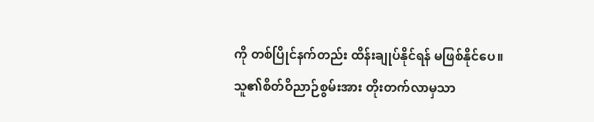ကို တစ်ပြိုင်နက်တည်း ထိန်းချုပ်နိုင်ရန် မဖြစ်နိုင်ပေ။
သူ၏စိတ်ဝိညာဉ်စွမ်းအား တိုးတက်လာမှသာ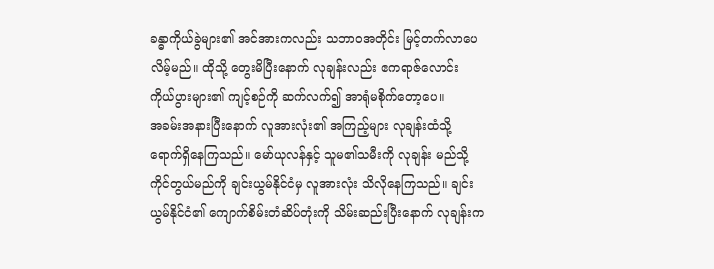ခန္ဓာကိုယ်ခွဲများ၏ အင်အားကလည်း သဘာဝအတိုင်း မြင့်တက်လာပေလိမ့်မည်။ ထိုသို့ တွေးမိပြီးနောက် လုချန်းလည်း ဧကရာဇ်လောင်း ကိုယ်ပွားများ၏ ကျင့်စဉ်ကို ဆက်လက်၍ အာရုံမစိုက်တော့ပေ။
အခမ်းအနားပြီးနောက် လူအားလုံး၏ အကြည့်များ လုချန်းထံသို့ ရောက်ရှိနေကြသည်။ မော်ယုလန်နှင့် သူမ၏သမီးကို လုချန်း မည်သို့ ကိုင်တွယ်မည်ကို ချင်းယွမ်နိုင်ငံမှ လူအားလုံး သိလိုနေကြသည်။ ချင်းယွမ်နိုင်ငံ၏ ကျောက်စိမ်းတံဆိပ်တုံးကို သိမ်းဆည်းပြီးနောက် လုချန်းက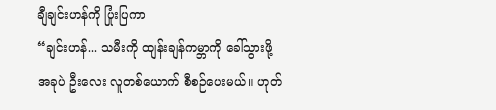ချီချင်းဟန်ကို ပြုံးပြကာ
“ချင်းဟန်... သမီးကို ထျန်းချန်ကမ္ဘာကို ခေါ်သွားဖို့ အခုပဲ ဦးလေး လူတစ်ယောက် စီစဉ်ပေးမယ်။ ဟုတ်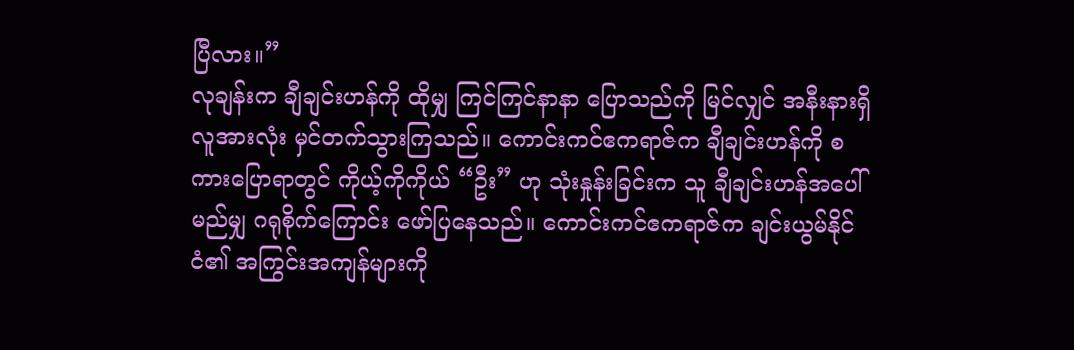ပြီလား။”
လုချန်းက ချီချင်းဟန်ကို ထိုမျှ ကြင်ကြင်နာနာ ပြောသည်ကို မြင်လျှင် အနီးနားရှိ လူအားလုံး မှင်တက်သွားကြသည်။ ကောင်းကင်ဧကရာဇ်က ချီချင်းဟန်ကို စကားပြောရာတွင် ကိုယ့်ကိုကိုယ် “ဦး” ဟု သုံးနှုန်းခြင်းက သူ ချီချင်းဟန်အပေါ် မည်မျှ ဂရုစိုက်ကြောင်း ဖော်ပြနေသည်။ ကောင်းကင်ဧကရာဇ်က ချင်းယွမ်နိုင်ငံ၏ အကြွင်းအကျန်များကို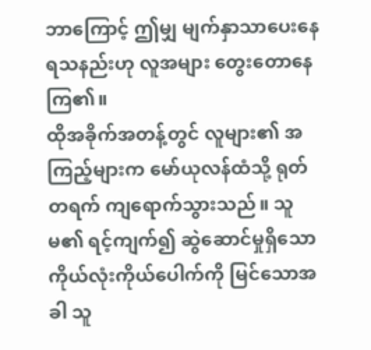ဘာကြောင့် ဤမျှ မျက်နှာသာပေးနေရသနည်းဟု လူအများ တွေးတောနေကြ၏။
ထိုအခိုက်အတန့်တွင် လူများ၏ အကြည့်များက မော်ယုလန်ထံသို့ ရုတ်တရက် ကျရောက်သွားသည်။ သူမ၏ ရင့်ကျက်၍ ဆွဲဆောင်မှုရှိသော ကိုယ်လုံးကိုယ်ပေါက်ကို မြင်သောအခါ သူ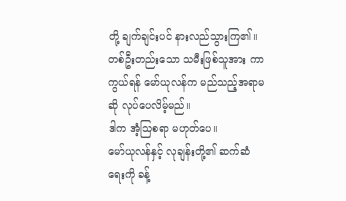တို့ ချက်ချင်းပင် နားလည်သွားကြ၏။ တစ်ဦးတည်းသော သမီးဖြစ်သူအား ကာကွယ်ရန် မော်ယုလန်က မည်သည့်အရာမဆို လုပ်ပေလိမ့်မည်။
ဒါက အံ့သြစရာ မဟုတ်ပေ။
မော်ယုလန်နှင့် လုချန်းတို့၏ ဆက်ဆံရေးကို ခန့်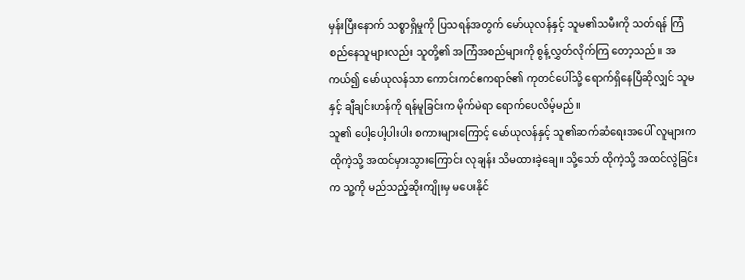မှန်းပြီးနောက် သစ္စာရှိမှုကို ပြသရန်အတွက် မော်ယုလန်နှင့် သူမ၏သမီးကို သတ်ရန် ကြံစည်နေသူများလည်း သူတို့၏ အကြံအစည်များကို စွန့်လွှတ်လိုက်ကြ တော့သည်။ အကယ်၍ မော်ယုလန်သာ ကောင်းကင်ဧကရာဇ်၏ ကုတင်ပေါ်သို့ ရောက်ရှိနေပြီဆိုလျှင် သူမနှင့် ချီချင်းဟန်ကို ရန်မူခြင်းက မိုက်မဲရာ ရောက်ပေလိမ့်မည်။
သူ၏ ပေါ့ပေါ့ပါးပါး စကားများကြောင့် မော်ယုလန်နှင့် သူ၏ဆက်ဆံရေးအပေါ် လူများက ထိုကဲ့သို့ အထင်မှားသွားကြောင်း လုချန်း သိမထားခဲ့ချေ။ သို့သော် ထိုကဲ့သို့ အထင်လွဲခြင်းက သူ့ကို မည်သည့်ဆိုးကျိုးမှ မပေးနိုင်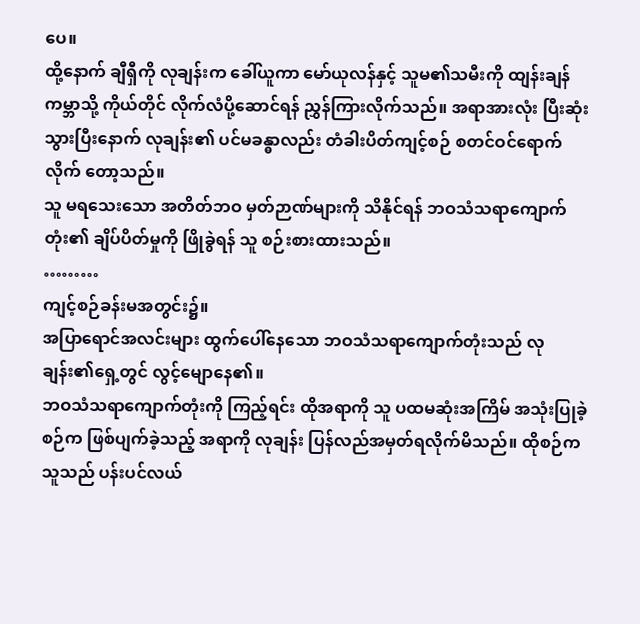ပေ။
ထို့နောက် ချီရှီကို လုချန်းက ခေါ်ယူကာ မော်ယုလန်နှင့် သူမ၏သမီးကို ထျန်းချန်ကမ္ဘာသို့ ကိုယ်တိုင် လိုက်လံပို့ဆောင်ရန် ညွှန်ကြားလိုက်သည်။ အရာအားလုံး ပြီးဆုံးသွားပြီးနောက် လုချန်း၏ ပင်မခန္ဓာလည်း တံခါးပိတ်ကျင့်စဉ် စတင်ဝင်ရောက်လိုက် တော့သည်။
သူ မရသေးသော အတိတ်ဘဝ မှတ်ဉာဏ်များကို သိနိုင်ရန် ဘဝသံသရာကျောက်တုံး၏ ချိပ်ပိတ်မှုကို ဖြိုခွဲရန် သူ စဉ်းစားထားသည်။
………
ကျင့်စဉ်ခန်းမအတွင်း၌။
အပြာရောင်အလင်းများ ထွက်ပေါ်နေသော ဘဝသံသရာကျောက်တုံးသည် လုချန်း၏ရှေ့တွင် လွင့်မျောနေ၏။
ဘဝသံသရာကျောက်တုံးကို ကြည့်ရင်း ထိုအရာကို သူ ပထမဆုံးအကြိမ် အသုံးပြုခဲ့စဉ်က ဖြစ်ပျက်ခဲ့သည့် အရာကို လုချန်း ပြန်လည်အမှတ်ရလိုက်မိသည်။ ထိုစဉ်က သူသည် ပန်းပင်လယ်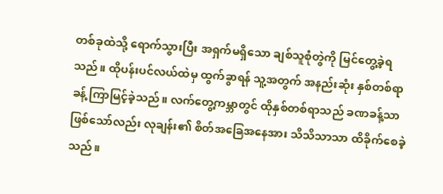တစ်ခုထဲသို့ ရောက်သွားပြီး အရှက်မရှိသော ချစ်သူစုံတွဲကို မြင်တွေ့ခဲ့ရသည်။ ထိုပန်းပင်လယ်ထဲမှ ထွက်ခွာရန် သူ့အတွက် အနည်းဆုံး နှစ်တစ်ရာခန့် ကြာမြင့်ခဲ့သည်။ လက်တွေ့ကမ္ဘာတွင် ထိုနှစ်တစ်ရာသည် ခဏခန့်သာ ဖြစ်သော်လည်း လုချန်း၏ စိတ်အခြေအနေအား သိသိသာသာ ထိခိုက်စေခဲ့သည်။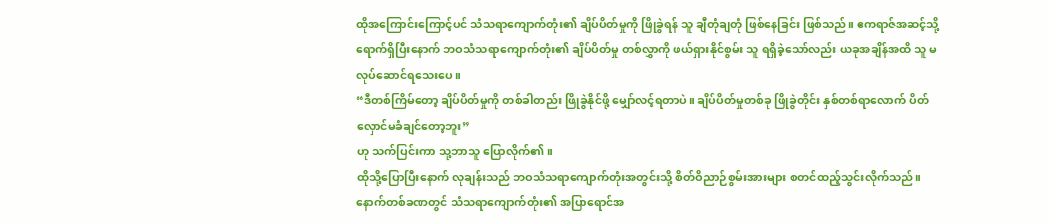ထိုအကြောင်းကြောင့်ပင် သံသရာကျောက်တုံး၏ ချိပ်ပိတ်မှုကို ဖြိုခွဲရန် သူ ချီတုံချတုံ ဖြစ်နေခြင်း ဖြစ်သည်။ ဧကရာဇ်အဆင့်သို့ ရောက်ရှိပြီးနောက် ဘဝသံသရာကျောက်တုံး၏ ချိပ်ပိတ်မှု တစ်လွှာကို ဖယ်ရှားနိုင်စွမ်း သူ ရရှိခဲ့သော်လည်း ယခုအချိန်အထိ သူ မလုပ်ဆောင်ရသေးပေ။
“ဒီတစ်ကြိမ်တော့ ချိပ်ပိတ်မှုကို တစ်ခါတည်း ဖြိုခွဲနိုင်ဖို့ မျှော်လင့်ရတာပဲ။ ချိပ်ပိတ်မှုတစ်ခု ဖြိုခွဲတိုင်း နှစ်တစ်ရာလောက် ပိတ်လှောင်မခံချင်တော့ဘူး”
ဟု သက်ပြင်းကာ သု့ဘာသူ ပြောလိုက်၏။
ထိုသို့ပြောပြီးနောက် လုချန်းသည် ဘဝသံသရာကျောက်တုံးအတွင်းသို့ စိတ်ဝိညာဉ်စွမ်းအားများ စတင်ထည့်သွင်းလိုက်သည်။ နောက်တစ်ခဏတွင် သံသရာကျောက်တုံး၏ အပြာရောင်အ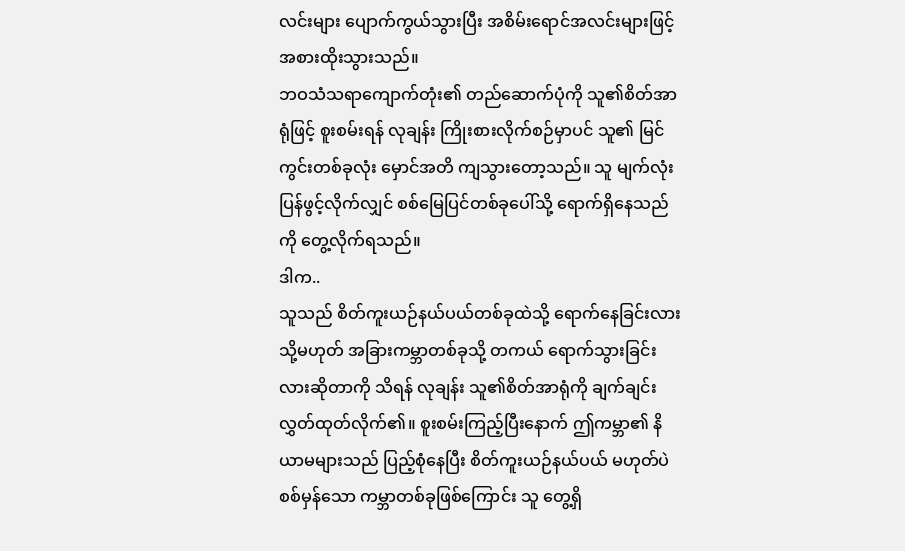လင်းများ ပျောက်ကွယ်သွားပြီး အစိမ်းရောင်အလင်းများဖြင့် အစားထိုးသွားသည်။
ဘဝသံသရာကျောက်တုံး၏ တည်ဆောက်ပုံကို သူ၏စိတ်အာရုံဖြင့် စူးစမ်းရန် လုချန်း ကြိုးစားလိုက်စဉ်မှာပင် သူ၏ မြင်ကွင်းတစ်ခုလုံး မှောင်အတိ ကျသွားတော့သည်။ သူ မျက်လုံးပြန်ဖွင့်လိုက်လျှင် စစ်မြေပြင်တစ်ခုပေါ်သို့ ရောက်ရှိနေသည်ကို တွေ့လိုက်ရသည်။
ဒါက..
သူသည် စိတ်ကူးယဉ်နယ်ပယ်တစ်ခုထဲသို့ ရောက်နေခြင်းလား သို့မဟုတ် အခြားကမ္ဘာတစ်ခုသို့ တကယ် ရောက်သွားခြင်းလားဆိုတာကို သိရန် လုချန်း သူ၏စိတ်အာရုံကို ချက်ချင်း လွှတ်ထုတ်လိုက်၏။ စူးစမ်းကြည့်ပြီးနောက် ဤကမ္ဘာ၏ နိယာမများသည် ပြည့်စုံနေပြီး စိတ်ကူးယဉ်နယ်ပယ် မဟုတ်ပဲ စစ်မှန်သော ကမ္ဘာတစ်ခုဖြစ်ကြောင်း သူ တွေ့ရှိ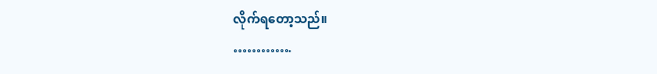လိုက်ရတော့သည်။
………….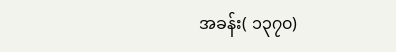အခန်း( ၁၃၇၀)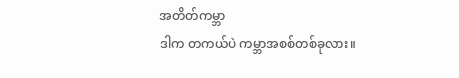အတိတ်ကမ္ဘာ
ဒါက တကယ်ပဲ ကမ္ဘာအစစ်တစ်ခုလား။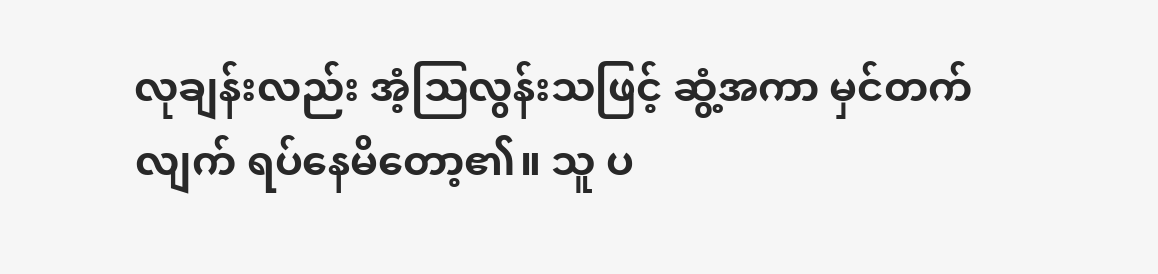လုချန်းလည်း အံ့သြလွန်းသဖြင့် ဆွံ့အကာ မှင်တက်လျက် ရပ်နေမိတော့၏။ သူ ပ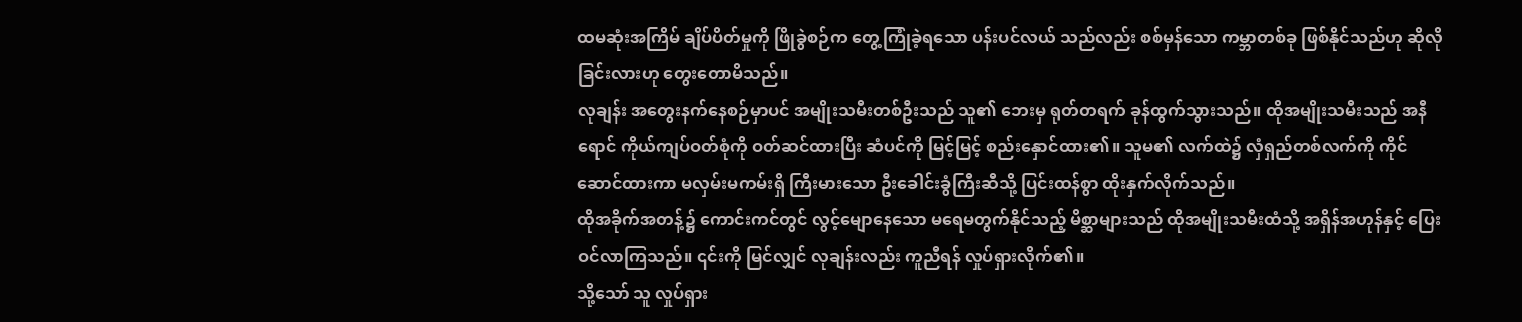ထမဆုံးအကြိမ် ချိပ်ပိတ်မှုကို ဖြိုခွဲစဉ်က တွေ့ကြုံခဲ့ရသော ပန်းပင်လယ် သည်လည်း စစ်မှန်သော ကမ္ဘာတစ်ခု ဖြစ်နိုင်သည်ဟု ဆိုလိုခြင်းလားဟု တွေးတောမိသည်။
လုချန်း အတွေးနက်နေစဉ်မှာပင် အမျိုးသမီးတစ်ဦးသည် သူ၏ ဘေးမှ ရုတ်တရက် ခုန်ထွက်သွားသည်။ ထိုအမျိုးသမီးသည် အနီရောင် ကိုယ်ကျပ်ဝတ်စုံကို ဝတ်ဆင်ထားပြီး ဆံပင်ကို မြင့်မြင့် စည်းနှောင်ထား၏။ သူမ၏ လက်ထဲ၌ လှံရှည်တစ်လက်ကို ကိုင်ဆောင်ထားကာ မလှမ်းမကမ်းရှိ ကြီးမားသော ဦးခေါင်းခွံကြီးဆီသို့ ပြင်းထန်စွာ ထိုးနှက်လိုက်သည်။
ထိုအခိုက်အတန့်၌ ကောင်းကင်တွင် လွင့်မျောနေသော မရေမတွက်နိုင်သည့် မိစ္ဆာများသည် ထိုအမျိုးသမီးထံသို့ အရှိန်အဟုန်နှင့် ပြေးဝင်လာကြသည်။ ၎င်းကို မြင်လျှင် လုချန်းလည်း ကူညီရန် လှုပ်ရှားလိုက်၏။
သို့သော် သူ လှုပ်ရှား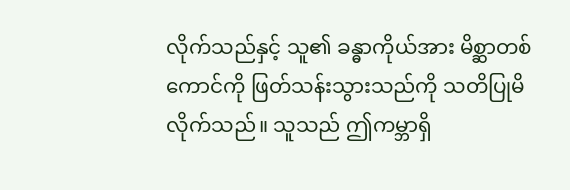လိုက်သည်နှင့် သူ၏ ခန္ဓာကိုယ်အား မိစ္ဆာတစ်ကောင်ကို ဖြတ်သန်းသွားသည်ကို သတိပြုမိလိုက်သည်။ သူသည် ဤကမ္ဘာရှိ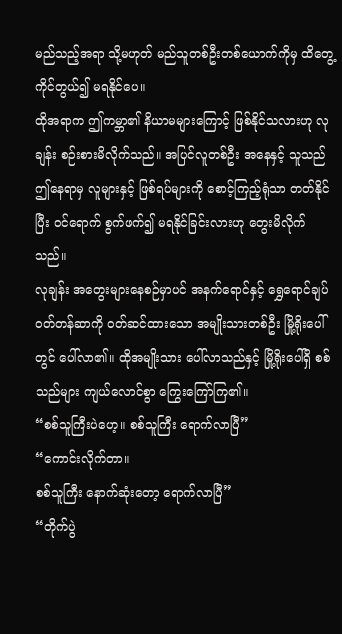မည်သည့်အရာ သို့မဟုတ် မည်သူတစ်ဦးတစ်ယောက်ကိုမှ ထိတွေ့ကိုင်တွယ်၍ မရနိုင်ပေ။
ထိုအရာက ဤကမ္ဘာ၏ နိယာမများကြောင့် ဖြစ်နိုင်သလားဟု လုချန်း စဉ်းစားမိလိုက်သည်။ အပြင်လူတစ်ဦး အနေနှင့် သူသည် ဤနေရာမှ လူများနှင့် ဖြစ်ရပ်များကို စောင့်ကြည့်ရုံသာ တတ်နိုင်ပြီး ဝင်ရောက် စွက်ဖက်၍ မရနိုင်ခြင်းလားဟု တွေးမိလိုက်သည်။
လုချန်း အတွေးများနေစဉ်မှာပင် အနက်ရောင်နှင့် ရွှေရောင်ချပ်ဝတ်တန်ဆာကို ဝတ်ဆင်ထားသော အမျိုးသားတစ်ဦး မြို့ရိုးပေါ်တွင် ပေါ်လာ၏။ ထိုအမျိုးသား ပေါ်လာသည်နှင့် မြို့ရိုးပေါ်ရှိ စစ်သည်များ ကျယ်လောင်စွာ ကြွေးကြော်ကြ၏။
“စစ်သူကြီးပဲဟေ့။ စစ်သူကြီး ရောက်လာပြီ”
“ကောင်းလိုက်တာ။
စစ်သူကြီး နောက်ဆုံးတော့ ရောက်လာပြီ”
“တိုက်ပွဲ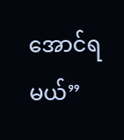အောင်ရမယ်”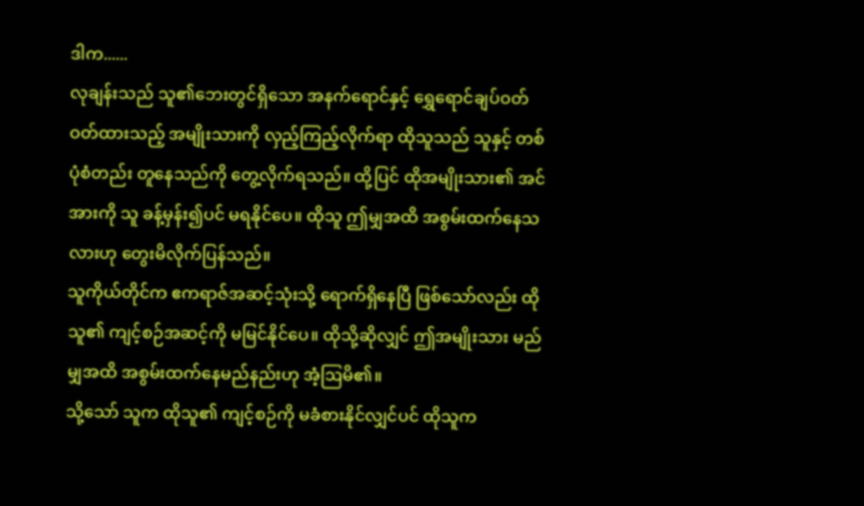ဒါက......
လုချန်းသည် သူ၏ဘေးတွင်ရှိသော အနက်ရောင်နှင့် ရွှေရောင်ချပ်ဝတ် ဝတ်ထားသည့် အမျိုးသားကို လှည့်ကြည့်လိုက်ရာ ထိုသူသည် သူနှင့် တစ်ပုံစံတည်း တူနေသည်ကို တွေ့လိုက်ရသည်။ ထို့ပြင် ထိုအမျိုးသား၏ အင်အားကို သူ ခန့်မှန်း၍ပင် မရနိုင်ပေ။ ထိုသူ ဤမျှအထိ အစွမ်းထက်နေသလားဟု တွေးမိလိုက်ပြန်သည်။
သူကိုယ်တိုင်က ဧကရာဇ်အဆင့်သုံးသို့ ရောက်ရှိနေပြီ ဖြစ်သော်လည်း ထိုသူ၏ ကျင့်စဉ်အဆင့်ကို မမြင်နိုင်ပေ။ ထိုသို့ဆိုလျှင် ဤအမျိုးသား မည်မျှအထိ အစွမ်းထက်နေမည်နည်းဟု အံ့ဩမိ၏။
သို့သော် သူက ထိုသူ၏ ကျင့်စဉ်ကို မခံစားနိုင်လျှင်ပင် ထိုသူက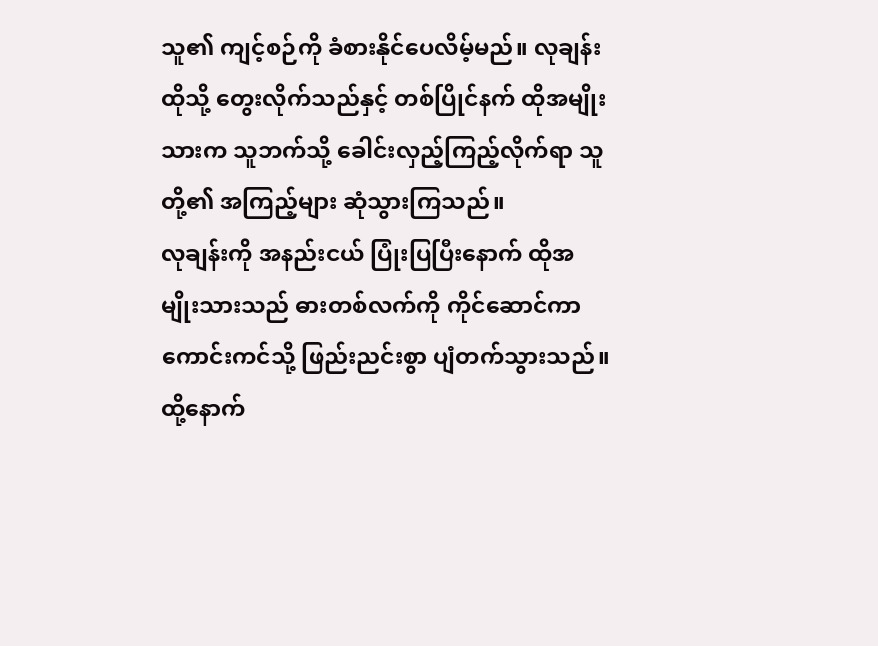သူ၏ ကျင့်စဉ်ကို ခံစားနိုင်ပေလိမ့်မည်။ လုချန်း ထိုသို့ တွေးလိုက်သည်နှင့် တစ်ပြိုင်နက် ထိုအမျိုးသားက သူဘက်သို့ ခေါင်းလှည့်ကြည့်လိုက်ရာ သူတို့၏ အကြည့်များ ဆုံသွားကြသည်။
လုချန်းကို အနည်းငယ် ပြုံးပြပြီးနောက် ထိုအမျိုးသားသည် ဓားတစ်လက်ကို ကိုင်ဆောင်ကာ ကောင်းကင်သို့ ဖြည်းညင်းစွာ ပျံတက်သွားသည်။ ထို့နောက်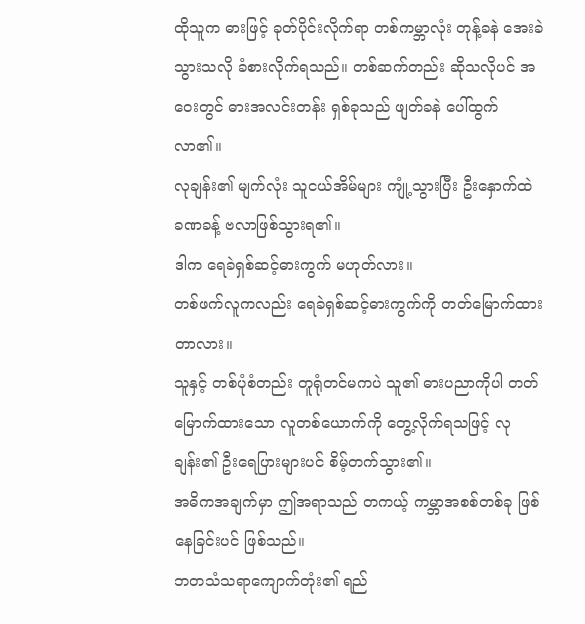ထိုသူက ဓားဖြင့် ခုတ်ပိုင်းလိုက်ရာ တစ်ကမ္ဘာလုံး တုန့်ခနဲ အေးခဲသွားသလို ခံစားလိုက်ရသည်။ တစ်ဆက်တည်း ဆိုသလိုပင် အဝေးတွင် ဓားအလင်းတန်း ရှစ်ခုသည် ဖျတ်ခနဲ ပေါ်ထွက်လာ၏။
လုချန်း၏ မျက်လုံး သူငယ်အိမ်များ ကျုံ့သွားပြီး ဦးနှောက်ထဲ ခဏခန့် ဗလာဖြစ်သွားရ၏။
ဒါက ရေခဲရှစ်ဆင့်ဓားကွက် မဟုတ်လား။
တစ်ဖက်လူကလည်း ရေခဲရှစ်ဆင့်ဓားကွက်ကို တတ်မြောက်ထားတာလား။
သူနှင့် တစ်ပုံစံတည်း တူရုံတင်မကပဲ သူ၏ ဓားပညာကိုပါ တတ်မြောက်ထားသော လူတစ်ယောက်ကို တွေ့လိုက်ရသဖြင့် လုချန်း၏ ဦးရေပြားများပင် စိမ့်တက်သွား၏။
အဓိကအချက်မှာ ဤအရာသည် တကယ့် ကမ္ဘာအစစ်တစ်ခု ဖြစ်နေခြင်းပင် ဖြစ်သည်။
ဘတသံသရာကျောက်တုံး၏ ရည်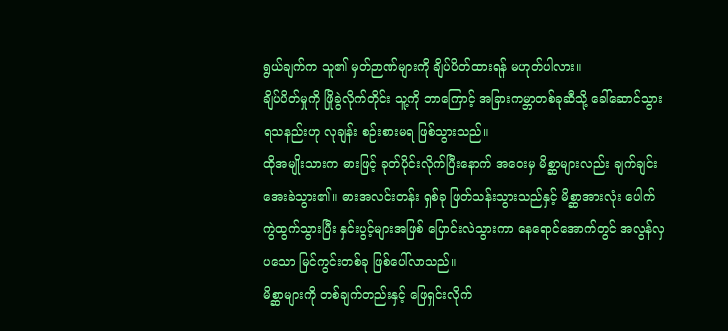ရွယ်ချက်က သူ၏ မှတ်ဉာဏ်များကို ချိပ်ပိတ်ထားရန် မဟုတ်ပါလား။
ချိပ်ပိတ်မှုကို ဖြိုခွဲလိုက်တိုင်း သူ့ကို ဘာကြောင့် အခြားကမ္ဘာတစ်ခုဆီသို့ ခေါ်ဆောင်သွားရသနည်းဟု လုချန်း စဉ်းစားမရ ဖြစ်သွားသည်။
ထိုအမျိုးသားက ဓားဖြင့် ခုတ်ပိုင်းလိုက်ပြီးနောက် အဝေးမှ မိစ္ဆာများလည်း ချက်ချင်း အေးခဲသွား၏။ ဓားအလင်းတန်း ရှစ်ခု ဖြတ်သန်းသွားသည်နှင့် မိစ္ဆာအားလုံး ပေါက်ကွဲထွက်သွားပြီး နှင်းပွင့်များအဖြစ် ပြောင်းလဲသွားကာ နေရောင်အောက်တွင် အလွန်လှပသော မြင်ကွင်းတစ်ခု ဖြစ်ပေါ်လာသည်။
မိစ္ဆာများကို တစ်ချက်တည်းနှင့် ဖြေရှင်းလိုက်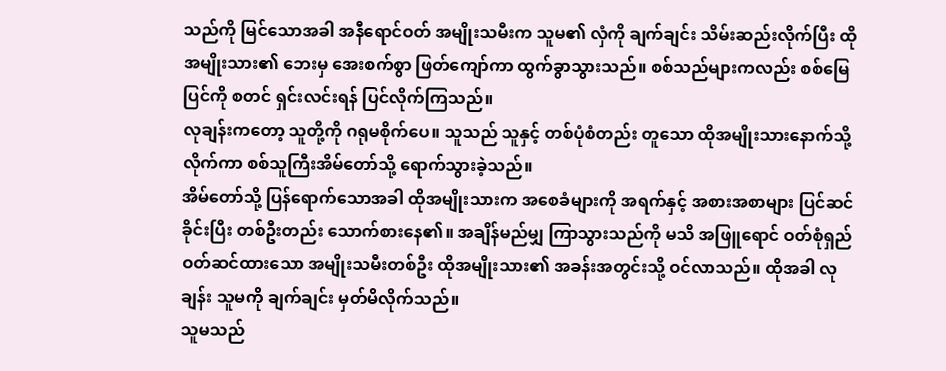သည်ကို မြင်သောအခါ အနီရောင်ဝတ် အမျိုးသမီးက သူမ၏ လှံကို ချက်ချင်း သိမ်းဆည်းလိုက်ပြီး ထိုအမျိုးသား၏ ဘေးမှ အေးစက်စွာ ဖြတ်ကျော်ကာ ထွက်ခွာသွားသည်။ စစ်သည်များကလည်း စစ်မြေပြင်ကို စတင် ရှင်းလင်းရန် ပြင်လိုက်ကြသည်။
လုချန်းကတော့ သူတို့ကို ဂရုမစိုက်ပေ။ သူသည် သူနှင့် တစ်ပုံစံတည်း တူသော ထိုအမျိုးသားနောက်သို့ လိုက်ကာ စစ်သူကြီးအိမ်တော်သို့ ရောက်သွားခဲ့သည်။
အိမ်တော်သို့ ပြန်ရောက်သောအခါ ထိုအမျိုးသားက အစေခံများကို အရက်နှင့် အစားအစာများ ပြင်ဆင်ခိုင်းပြီး တစ်ဦးတည်း သောက်စားနေ၏။ အချိန်မည်မျှ ကြာသွားသည်ကို မသိ အဖြူရောင် ဝတ်စုံရှည် ဝတ်ဆင်ထားသော အမျိုးသမီးတစ်ဦး ထိုအမျိုးသား၏ အခန်းအတွင်းသို့ ဝင်လာသည်။ ထိုအခါ လုချန်း သူမကို ချက်ချင်း မှတ်မိလိုက်သည်။
သူမသည်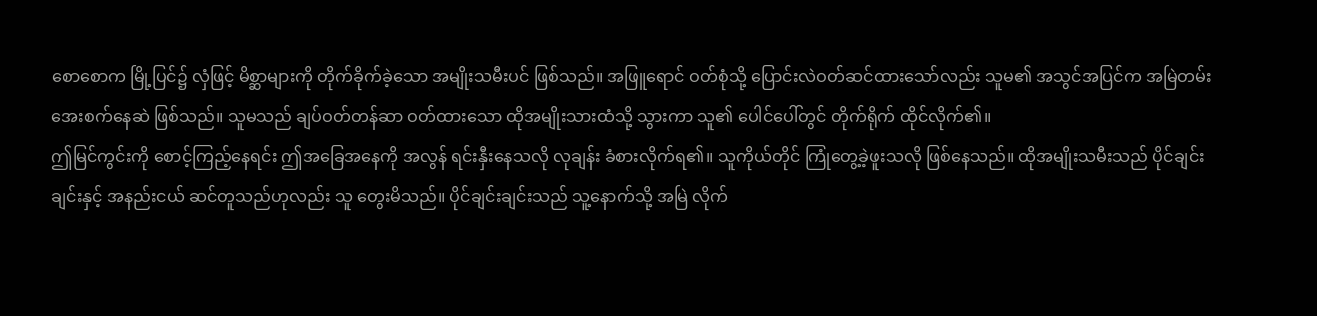စောစောက မြို့ပြင်၌ လှံဖြင့် မိစ္ဆာများကို တိုက်ခိုက်ခဲ့သော အမျိုးသမီးပင် ဖြစ်သည်။ အဖြူရောင် ဝတ်စုံသို့ ပြောင်းလဲဝတ်ဆင်ထားသော်လည်း သူမ၏ အသွင်အပြင်က အမြဲတမ်း အေးစက်နေဆဲ ဖြစ်သည်။ သူမသည် ချပ်ဝတ်တန်ဆာ ဝတ်ထားသော ထိုအမျိုးသားထံသို့ သွားကာ သူ၏ ပေါင်ပေါ်တွင် တိုက်ရိုက် ထိုင်လိုက်၏။
ဤမြင်ကွင်းကို စောင့်ကြည့်နေရင်း ဤအခြေအနေကို အလွန် ရင်းနှီးနေသလို လုချန်း ခံစားလိုက်ရ၏။ သူကိုယ်တိုင် ကြုံတွေ့ခဲ့ဖူးသလို ဖြစ်နေသည်။ ထိုအမျိုးသမီးသည် ပိုင်ချင်းချင်းနှင့် အနည်းငယ် ဆင်တူသည်ဟုလည်း သူ တွေးမိသည်။ ပိုင်ချင်းချင်းသည် သူ့နောက်သို့ အမြဲ လိုက်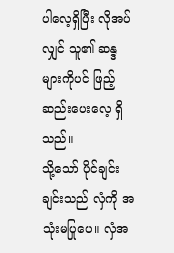ပါလေ့ရှိပြီး လိုအပ်လျှင် သူ၏ ဆန္ဒများကိုပင် ဖြည့်ဆည်းပေးလေ့ ရှိသည်။
သို့သော် ပိုင်ချင်းချင်းသည် လှံကို အသုံးမပြုပေ။ လှံအ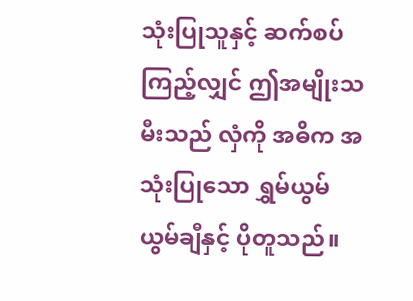သုံးပြုသူနှင့် ဆက်စပ်ကြည့်လျှင် ဤအမျိုးသမီးသည် လှံကို အဓိက အသုံးပြုသော ရွှမ်ယွမ်ယွမ်ချီနှင့် ပိုတူသည်။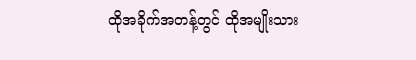ထိုအခိုက်အတန့်တွင် ထိုအမျိုးသား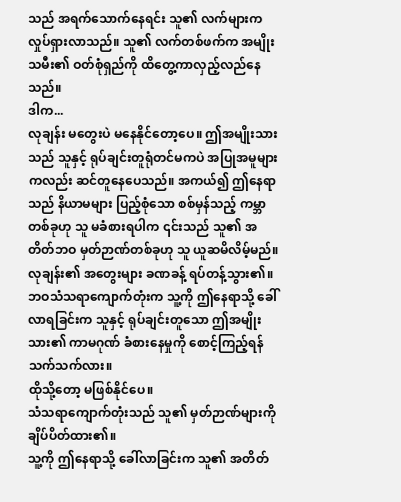သည် အရက်သောက်နေရင်း သူ၏ လက်များက လှုပ်ရှားလာသည်။ သူ၏ လက်တစ်ဖက်က အမျိုးသမီး၏ ဝတ်စုံရှည်ကို ထိတွေ့ကာလှည့်လည်နေသည်။
ဒါက...
လုချန်း မတွေးပဲ မနေနိုင်တော့ပေ။ ဤအမျိုးသားသည် သူနှင့် ရုပ်ချင်းတူရုံတင်မကပဲ အပြုအမူများကလည်း ဆင်တူနေပေသည်။ အကယ်၍ ဤနေရာသည် နိယာမများ ပြည့်စုံသော စစ်မှန်သည့် ကမ္ဘာတစ်ခုဟု သူ မခံစားရပါက ၎င်းသည် သူ၏ အတိတ်ဘဝ မှတ်ဉာဏ်တစ်ခုဟု သူ ယူဆမိလိမ့်မည်။
လုချန်း၏ အတွေးများ ခဏခန့် ရပ်တန့်သွား၏။ ဘဝသံသရာကျောက်တုံးက သူ့ကို ဤနေရာသို့ ခေါ်လာရခြင်းက သူနှင့် ရုပ်ချင်းတူသော ဤအမျိုးသား၏ ကာမဂုဏ် ခံစားနေမှုကို စောင့်ကြည့်ရန်သက်သက်လား။
ထိုသို့တော့ မဖြစ်နိုင်ပေ။
သံသရာကျောက်တုံးသည် သူ၏ မှတ်ဉာဏ်များကို ချိပ်ပိတ်ထား၏။
သူ့ကို ဤနေရာသို့ ခေါ်လာခြင်းက သူ၏ အတိတ်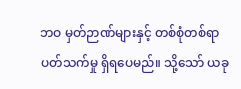ဘဝ မှတ်ဉာဏ်များနှင့် တစ်စုံတစ်ရာ ပတ်သက်မှု ရှိရပေမည်။ သို့သော် ယခု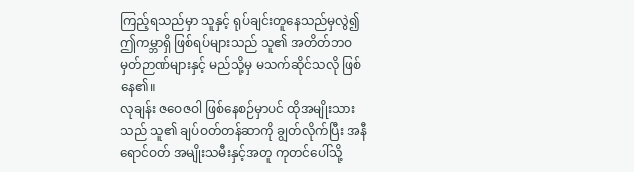ကြည့်ရသည်မှာ သူနှင့် ရုပ်ချင်းတူနေသည်မှလွဲ၍ ဤကမ္ဘာရှိ ဖြစ်ရပ်များသည် သူ၏ အတိတ်ဘဝ မှတ်ဉာဏ်များနှင့် မည်သို့မှ မသက်ဆိုင်သလို ဖြစ်နေ၏။
လုချန်း ဇဝေဇဝါ ဖြစ်နေစဉ်မှာပင် ထိုအမျိုးသားသည် သူ၏ ချပ်ဝတ်တန်ဆာကို ချွတ်လိုက်ပြီး အနီရောင်ဝတ် အမျိုးသမီးနှင့်အတူ ကုတင်ပေါ်သို့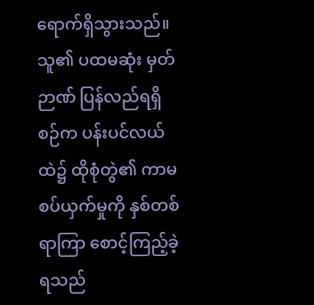ရောက်ရှိသွားသည်။ သူ၏ ပထမဆုံး မှတ်ဉာဏ် ပြန်လည်ရရှိစဉ်က ပန်းပင်လယ်ထဲ၌ ထိုစုံတွဲ၏ ကာမစပ်ယှက်မှုကို နှစ်တစ်ရာကြာ စောင့်ကြည့်ခဲ့ရသည်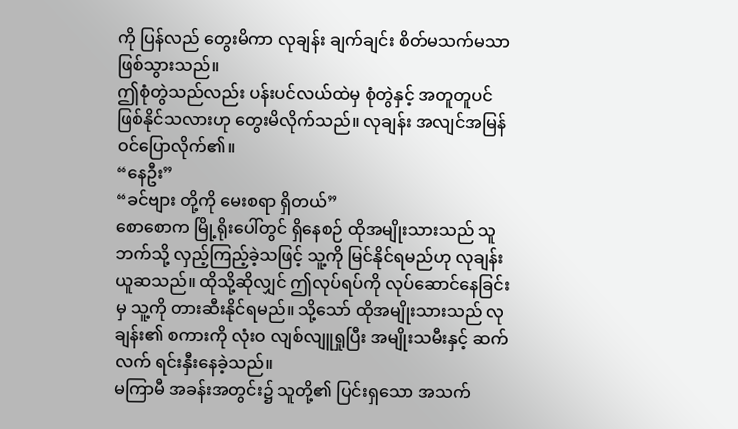ကို ပြန်လည် တွေးမိကာ လုချန်း ချက်ချင်း စိတ်မသက်မသာ ဖြစ်သွားသည်။
ဤစုံတွဲသည်လည်း ပန်းပင်လယ်ထဲမှ စုံတွဲနှင့် အတူတူပင် ဖြစ်နိုင်သလားဟု တွေးမိလိုက်သည်။ လုချန်း အလျင်အမြန် ဝင်ပြောလိုက်၏။
“နေဦး”
“ခင်ဗျား တို့ကို မေးစရာ ရှိတယ်”
စောစောက မြို့ရိုးပေါ်တွင် ရှိနေစဉ် ထိုအမျိုးသားသည် သူဘက်သို့ လှည့်ကြည့်ခဲ့သဖြင့် သူ့ကို မြင်နိုင်ရမည်ဟု လုချန်း ယူဆသည်။ ထိုသို့ဆိုလျှင် ဤလုပ်ရပ်ကို လုပ်ဆောင်နေခြင်းမှ သူ့ကို တားဆီးနိုင်ရမည်။ သို့သော် ထိုအမျိုးသားသည် လုချန်း၏ စကားကို လုံးဝ လျစ်လျူရှုပြီး အမျိုးသမီးနှင့် ဆက်လက် ရင်းနှီးနေခဲ့သည်။
မကြာမီ အခန်းအတွင်း၌ သူတို့၏ ပြင်းရှသော အသက်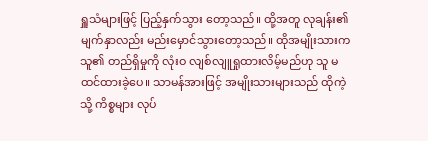ရှူသံများဖြင့် ပြည့်နှက်သွား တော့သည်။ ထို့အတူ လုချန်း၏ မျက်နှာလည်း မည်းမှောင်သွားတော့သည်။ ထိုအမျိုးသားက သူ၏ တည်ရှိမှုကို လုံးဝ လျစ်လျူရှုထားလိမ့်မည်ဟု သူ မထင်ထားခဲ့ပေ။ သာမန်အားဖြင့် အမျိုးသားများသည် ထိုကဲ့သို့ ကိစ္စများ လုပ်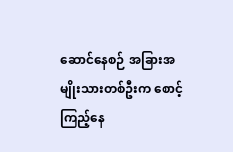ဆောင်နေစဉ် အခြားအမျိုးသားတစ်ဦးက စောင့်ကြည့်နေ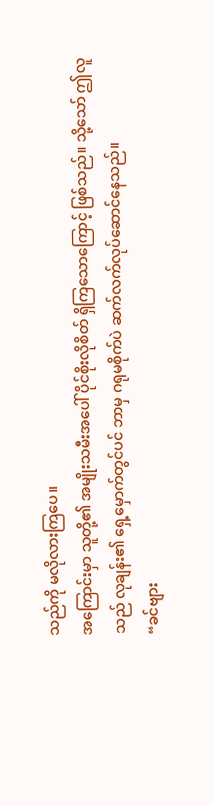သည်ကို မလိုလားကြပေ။
အကြောင်းမှာ သူတို့၏ အမျိုးသမီးအပေါ် ပိုင်စိုးလိုစိတ် ရှိကြသောကြောင့် ဖြစ်သည်။ သို့သော် ဤလူသည် လုချန်း၏ ရှေ့မှောက်တွင်ပင် ဘာမှ ဂရုမစိုက်ပဲ ဆက်လက်လုပ်ဆောင်နေသည်။
“ခင်ဗျား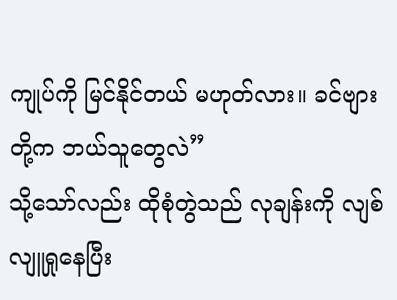ကျုပ်ကို မြင်နိုင်တယ် မဟုတ်လား။ ခင်ဗျား တို့က ဘယ်သူတွေလဲ”
သို့သော်လည်း ထိုစုံတွဲသည် လုချန်းကို လျစ်လျူရှုနေပြီး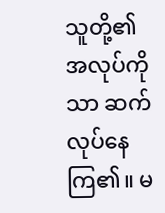သူတို့၏ အလုပ်ကိုသာ ဆက်လုပ်နေကြ၏။ မ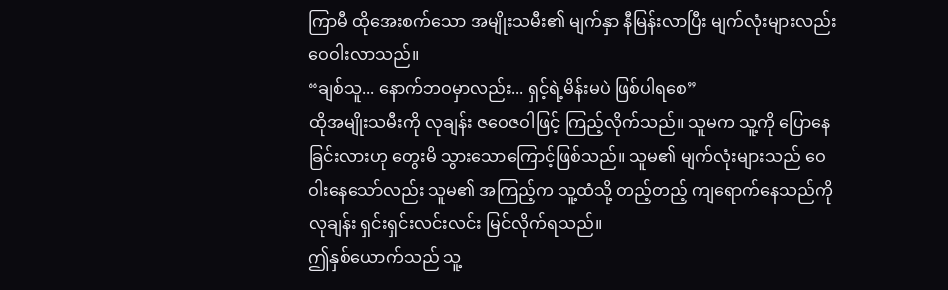ကြာမီ ထိုအေးစက်သော အမျိုးသမီး၏ မျက်နှာ နီမြန်းလာပြီး မျက်လုံးများလည်း ဝေဝါးလာသည်။
“ချစ်သူ... နောက်ဘဝမှာလည်း... ရှင့်ရဲ့မိန်းမပဲ ဖြစ်ပါရစေ”
ထိုအမျိုးသမီးကို လုချန်း ဇဝေဇဝါဖြင့် ကြည့်လိုက်သည်။ သူမက သူ့ကို ပြောနေခြင်းလားဟု တွေးမိ သွားသောကြောင့်ဖြစ်သည်။ သူမ၏ မျက်လုံးများသည် ဝေဝါးနေသော်လည်း သူမ၏ အကြည့်က သူ့ထံသို့ တည့်တည့် ကျရောက်နေသည်ကို လုချန်း ရှင်းရှင်းလင်းလင်း မြင်လိုက်ရသည်။
ဤနှစ်ယောက်သည် သူ့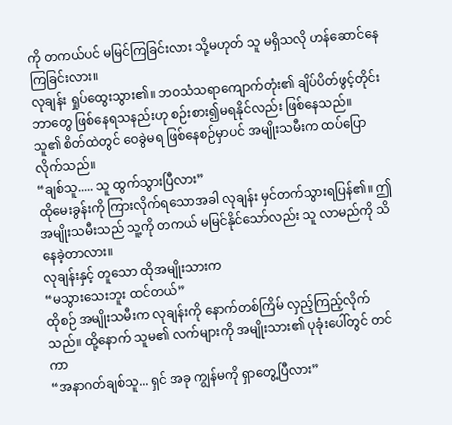ကို တကယ်ပင် မမြင်ကြခြင်းလား သို့မဟုတ် သူ မရှိသလို ဟန်ဆောင်နေကြခြင်းလား။
လုချန်း ရှုပ်ထွေးသွား၏။ ဘဝသံသရာကျောက်တုံး၏ ချိပ်ပိတ်ဖွင့်တိုင်း ဘာတွေ ဖြစ်နေရသနည်းဟု စဉ်းစား၍မရနိုင်လည်း ဖြစ်နေသည်။
သူ၏ စိတ်ထဲတွင် ဝေခွဲမရ ဖြစ်နေစဉ်မှာပင် အမျိုးသမီးက ထပ်ပြောလိုက်သည်။
“ချစ်သူ..... သူ ထွက်သွားပြီလား”
ထိုမေးခွန်းကို ကြားလိုက်ရသောအခါ လုချန်း မှင်တက်သွားရပြန်၏။ ဤအမျိုးသမီးသည် သူ့ကို တကယ် မမြင်နိုင်သော်လည်း သူ လာမည်ကို သိနေခဲ့တာလား။
လုချန်းနှင့် တူသော ထိုအမျိုးသားက
“မသွားသေးဘူး ထင်တယ်”
ထိုစဉ် အမျိုးသမီးက လုချန်းကို နောက်တစ်ကြိမ် လှည့်ကြည့်လိုက်သည်။ ထို့နောက် သူမ၏ လက်များကို အမျိုးသား၏ ပုခုံးပေါ်တွင် တင်ကာ
“အနာဂတ်ချစ်သူ... ရှင် အခု ကျွန်မကို ရှာတွေ့ပြီလား”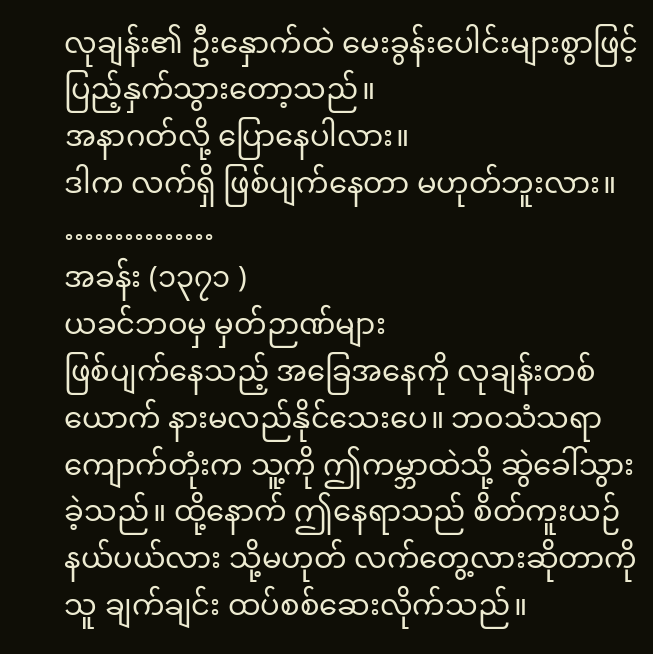လုချန်း၏ ဦးနှောက်ထဲ မေးခွန်းပေါင်းများစွာဖြင့် ပြည့်နှက်သွားတော့သည်။
အနာဂတ်လို့ ပြောနေပါလား။
ဒါက လက်ရှိ ဖြစ်ပျက်နေတာ မဟုတ်ဘူးလား။
……………
အခန်း (၁၃၇၁ )
ယခင်ဘဝမှ မှတ်ဉာဏ်များ
ဖြစ်ပျက်နေသည့် အခြေအနေကို လုချန်းတစ်ယောက် နားမလည်နိုင်သေးပေ။ ဘဝသံသရာ ကျောက်တုံးက သူ့ကို ဤကမ္ဘာထဲသို့ ဆွဲခေါ်သွားခဲ့သည်။ ထို့နောက် ဤနေရာသည် စိတ်ကူးယဉ် နယ်ပယ်လား သို့မဟုတ် လက်တွေ့လားဆိုတာကို သူ ချက်ချင်း ထပ်စစ်ဆေးလိုက်သည်။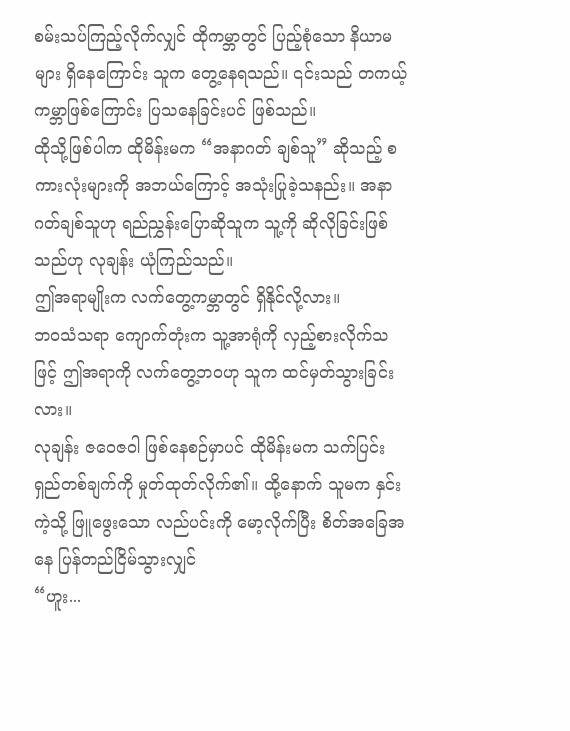စမ်းသပ်ကြည့်လိုက်လျှင် ထိုကမ္ဘာတွင် ပြည့်စုံသော နိယာမများ ရှိနေကြောင်း သူက တွေ့နေရသည်။ ၎င်းသည် တကယ့် ကမ္ဘာဖြစ်ကြောင်း ပြသနေခြင်းပင် ဖြစ်သည်။
ထိုသို့ဖြစ်ပါက ထိုမိန်းမက “အနာဂတ် ချစ်သူ” ဆိုသည့် စကားလုံးများကို အဘယ်ကြောင့် အသုံးပြုခဲ့သနည်း။ အနာဂတ်ချစ်သူဟု ရည်ညွှန်းပြောဆိုသူက သူ့ကို ဆိုလိုခြင်းဖြစ်သည်ဟု လုချန်း ယုံကြည်သည်။
ဤအရာမျိုးက လက်တွေ့ကမ္ဘာတွင် ရှိနိုင်လို့လား။
ဘဝသံသရာ ကျောက်တုံးက သူ့အာရုံကို လှည့်စားလိုက်သဖြင့် ဤအရာကို လက်တွေ့ဘဝဟု သူက ထင်မှတ်သွားခြင်းလား။
လုချန်း ဇဝေဇဝါ ဖြစ်နေစဉ်မှာပင် ထိုမိန်းမက သက်ပြင်းရှည်တစ်ချက်ကို မှုတ်ထုတ်လိုက်၏။ ထို့နောက် သူမက နှင်းကဲ့သို့ ဖြူဖွေးသော လည်ပင်းကို မော့လိုက်ပြီး စိတ်အခြေအနေ ပြန်တည်ငြိမ်သွားလျှင်
“ဟူး...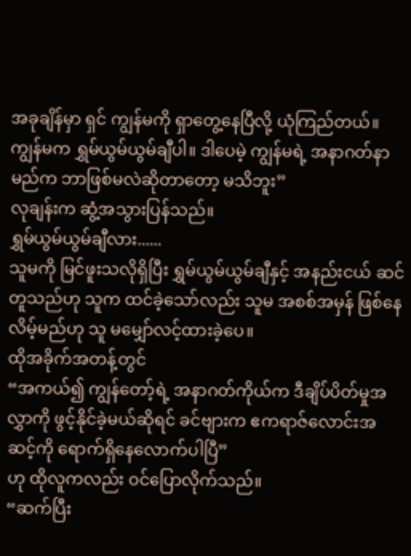အခုချိန်မှာ ရှင် ကျွန်မကို ရှာတွေ့နေပြီလို့ ယုံကြည်တယ်။ ကျွန်မက ရွှမ်ယွမ်ယွမ်ချီပါ။ ဒါပေမဲ့ ကျွန်မရဲ့ အနာဂတ်နာမည်က ဘာဖြစ်မလဲဆိုတာတော့ မသိဘူး”
လုချန်းက ဆွံ့အသွားပြန်သည်။
ရွှမ်ယွမ်ယွမ်ချီလား......
သူမကို မြင်ဖူးသလိုရှိပြီး ရွှမ်ယွမ်ယွမ်ချီနှင့် အနည်းငယ် ဆင်တူသည်ဟု သူက ထင်ခဲ့သော်လည်း သူမ အစစ်အမှန် ဖြစ်နေလိမ့်မည်ဟု သူ မမျှော်လင့်ထားခဲ့ပေ။
ထိုအခိုက်အတန့်တွင်
“အကယ်၍ ကျွန်တော့်ရဲ့ အနာဂတ်ကိုယ်က ဒီချိပ်ပိတ်မှုအလွှာကို ဖွင့်နိုင်ခဲ့မယ်ဆိုရင် ခင်ဗျားက ဧကရာဇ်လောင်းအဆင့်ကို ရောက်ရှိနေလောက်ပါပြီ”
ဟု ထိုလူကလည်း ဝင်ပြောလိုက်သည်။
“ဆက်ပြီး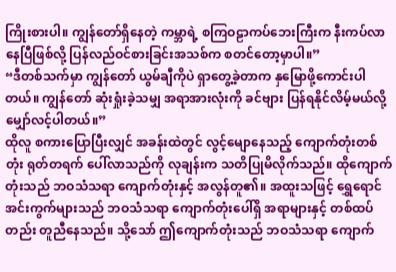ကြိုးစားပါ။ ကျွန်တော်ရှိနေတဲ့ ကမ္ဘာရဲ့ စကြဝဠာကပ်ဘေးကြီးက နီးကပ်လာနေပြီဖြစ်လို့ ပြန်လည်ဝင်စားခြင်းအသစ်က စတင်တော့မှာပါ။”
“ဒီတစ်သက်မှာ ကျွန်တော် ယွမ်ချီကိုပဲ ရှာတွေ့ခဲ့တာက နှမြောဖို့ကောင်းပါတယ်။ ကျွန်တော် ဆုံးရှုံးခဲ့သမျှ အရာအားလုံးကို ခင်ဗျား ပြန်ရနိုင်လိမ့်မယ်လို့ မျှော်လင့်ပါတယ်။”
ထိုလူ စကားပြောပြီးလျှင် အခန်းထဲတွင် လွင့်မျောနေသည့် ကျောက်တုံးတစ်တုံး ရုတ်တရက် ပေါ်လာသည်ကို လုချန်းက သတိပြုမိလိုက်သည်။ ထိုကျောက်တုံးသည် ဘဝသံသရာ ကျောက်တုံးနှင့် အလွန်တူ၏။ အထူးသဖြင့် ရွှေရောင်အင်းကွက်များသည် ဘဝသံသရာ ကျောက်တုံးပေါ်ရှိ အရာများနှင့် တစ်ထပ်တည်း တူညီနေသည်။ သို့သော် ဤကျောက်တုံးသည် ဘဝသံသရာ ကျောက်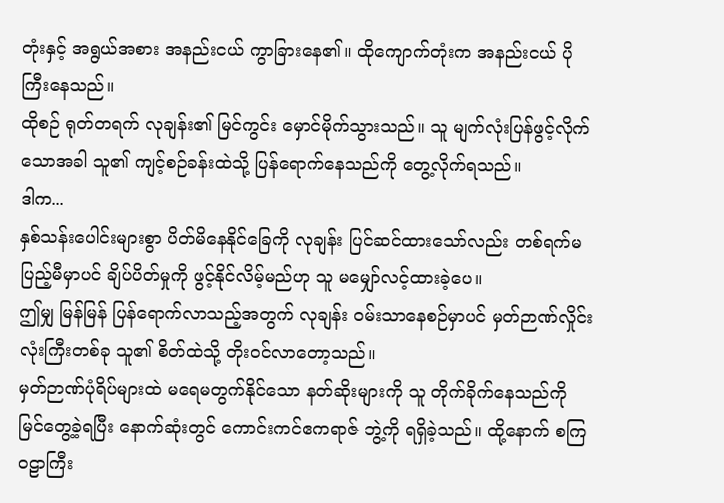တုံးနှင့် အရွယ်အစား အနည်းငယ် ကွာခြားနေ၏။ ထိုကျောက်တုံးက အနည်းငယ် ပိုကြီးနေသည်။
ထိုစဉ် ရုတ်တရက် လုချန်း၏ မြင်ကွင်း မှောင်မိုက်သွားသည်။ သူ မျက်လုံးပြန်ဖွင့်လိုက်သောအခါ သူ၏ ကျင့်စဉ်ခန်းထဲသို့ ပြန်ရောက်နေသည်ကို တွေ့လိုက်ရသည်။
ဒါက...
နှစ်သန်းပေါင်းများစွာ ပိတ်မိနေနိုင်ခြေကို လုချန်း ပြင်ဆင်ထားသော်လည်း တစ်ရက်မပြည့်မီမှာပင် ချိပ်ပိတ်မှုကို ဖွင့်နိုင်လိမ့်မည်ဟု သူ မမျှော်လင့်ထားခဲ့ပေ။
ဤမျှ မြန်မြန် ပြန်ရောက်လာသည့်အတွက် လုချန်း ဝမ်းသာနေစဉ်မှာပင် မှတ်ဉာဏ်လှိုင်းလုံးကြီးတစ်ခု သူ၏ စိတ်ထဲသို့ တိုးဝင်လာတော့သည်။
မှတ်ဉာဏ်ပုံရိပ်များထဲ မရေမတွက်နိုင်သော နတ်ဆိုးများကို သူ တိုက်ခိုက်နေသည်ကို မြင်တွေ့ခဲ့ရပြီး နောက်ဆုံးတွင် ကောင်းကင်ဧကရာဇ် ဘွဲ့ကို ရရှိခဲ့သည်။ ထို့နောက် စကြဝဠာကြီး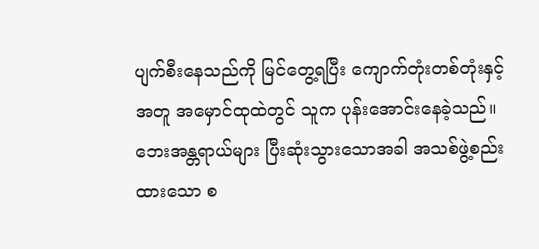ပျက်စီးနေသည်ကို မြင်တွေ့ရပြီး ကျောက်တုံးတစ်တုံးနှင့်အတူ အမှောင်ထုထဲတွင် သူက ပုန်းအောင်းနေခဲ့သည်။
ဘေးအန္တရာယ်များ ပြီးဆုံးသွားသောအခါ အသစ်ဖွဲ့စည်းထားသော စ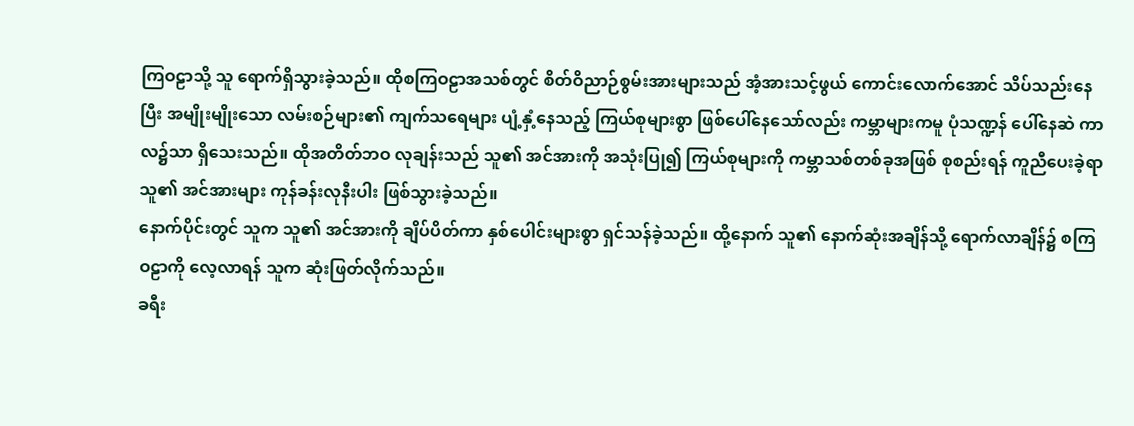ကြဝဠာသို့ သူ ရောက်ရှိသွားခဲ့သည်။ ထိုစကြဝဠာအသစ်တွင် စိတ်ဝိညာဉ်စွမ်းအားများသည် အံ့အားသင့်ဖွယ် ကောင်းလောက်အောင် သိပ်သည်းနေပြီး အမျိုးမျိုးသော လမ်းစဉ်များ၏ ကျက်သရေများ ပျံ့နှံ့နေသည့် ကြယ်စုများစွာ ဖြစ်ပေါ်နေသော်လည်း ကမ္ဘာများကမူ ပုံသဏ္ဍန် ပေါ်နေဆဲ ကာလ၌သာ ရှိသေးသည်။ ထိုအတိတ်ဘဝ လုချန်းသည် သူ၏ အင်အားကို အသုံးပြု၍ ကြယ်စုများကို ကမ္ဘာသစ်တစ်ခုအဖြစ် စုစည်းရန် ကူညီပေးခဲ့ရာ သူ၏ အင်အားများ ကုန်ခန်းလုနီးပါး ဖြစ်သွားခဲ့သည်။
နောက်ပိုင်းတွင် သူက သူ၏ အင်အားကို ချိပ်ပိတ်ကာ နှစ်ပေါင်းများစွာ ရှင်သန်ခဲ့သည်။ ထို့နောက် သူ၏ နောက်ဆုံးအချိန်သို့ ရောက်လာချိန်၌ စကြဝဠာကို လေ့လာရန် သူက ဆုံးဖြတ်လိုက်သည်။
ခရီး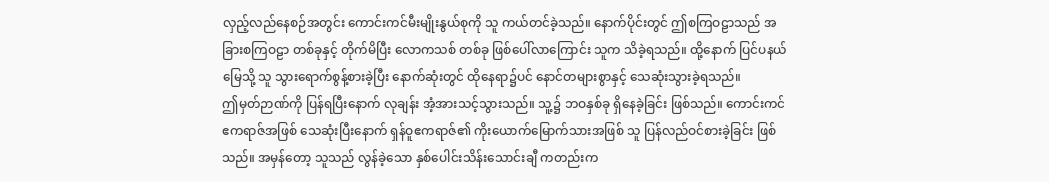လှည့်လည်နေစဉ်အတွင်း ကောင်းကင်မီးမျိုးနွယ်စုကို သူ ကယ်တင်ခဲ့သည်။ နောက်ပိုင်းတွင် ဤစကြဝဠာသည် အခြားစကြဝဠာ တစ်ခုနှင့် တိုက်မိပြီး လောကသစ် တစ်ခု ဖြစ်ပေါ်လာကြောင်း သူက သိခဲ့ရသည်။ ထို့နောက် ပြင်ပနယ်မြေသို့ သူ သွားရောက်စွန့်စားခဲ့ပြီး နောက်ဆုံးတွင် ထိုနေရာ၌ပင် နောင်တများစွာနှင့် သေဆုံးသွားခဲ့ရသည်။
ဤမှတ်ဉာဏ်ကို ပြန်ရပြီးနောက် လုချန်း အံ့အားသင့်သွားသည်။ သူ့၌ ဘဝနှစ်ခု ရှိနေခဲ့ခြင်း ဖြစ်သည်။ ကောင်းကင်ဧကရာဇ်အဖြစ် သေဆုံးပြီးနောက် ရှန်ဝူဧကရာဇ်၏ ကိုးယောက်မြောက်သားအဖြစ် သူ ပြန်လည်ဝင်စားခဲ့ခြင်း ဖြစ်သည်။ အမှန်တော့ သူသည် လွန်ခဲ့သော နှစ်ပေါင်းသိန်းသောင်းချီ ကတည်းက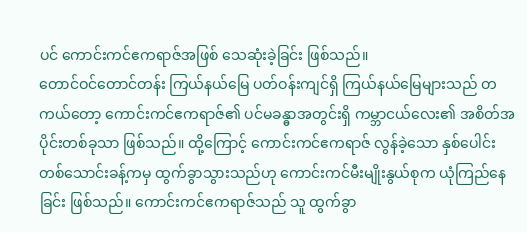ပင် ကောင်းကင်ဧကရာဇ်အဖြစ် သေဆုံးခဲ့ခြင်း ဖြစ်သည်။
တောင်ဝင်တောင်တန်း ကြယ်နယ်မြေ ပတ်ဝန်းကျင်ရှိ ကြယ်နယ်မြေများသည် တကယ်တော့ ကောင်းကင်ဧကရာဇ်၏ ပင်မခန္ဓာအတွင်းရှိ ကမ္ဘာငယ်လေး၏ အစိတ်အပိုင်းတစ်ခုသာ ဖြစ်သည်။ ထို့ကြောင့် ကောင်းကင်ဧကရာဇ် လွန်ခဲ့သော နှစ်ပေါင်းတစ်သောင်းခန့်ကမှ ထွက်ခွာသွားသည်ဟု ကောင်းကင်မီးမျိုးနွယ်စုက ယုံကြည်နေခြင်း ဖြစ်သည်။ ကောင်းကင်ဧကရာဇ်သည် သူ ထွက်ခွာ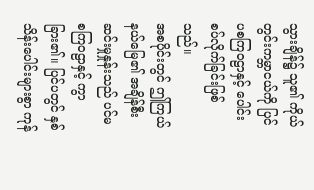သွားချိန်၌ သူ၏ ကိုယ်တွင်းကမ္ဘာငယ်ကို ပြင်ပစကြဝဠာနှင့် ပေါင်းစပ်လိုက်ခြင်းဖြစ်သည်။
အစပိုင်းတွင် ဤကြယ်နယ်မြေ၏ အချိန်စီးဆင်းမှုနှုန်းသည် ပင်မ စကြဝဠာနှင့် ကွာခြား၏။ ပြင်ပတွင် နှစ်သိန်းပေါင်းများစွာ ကုန်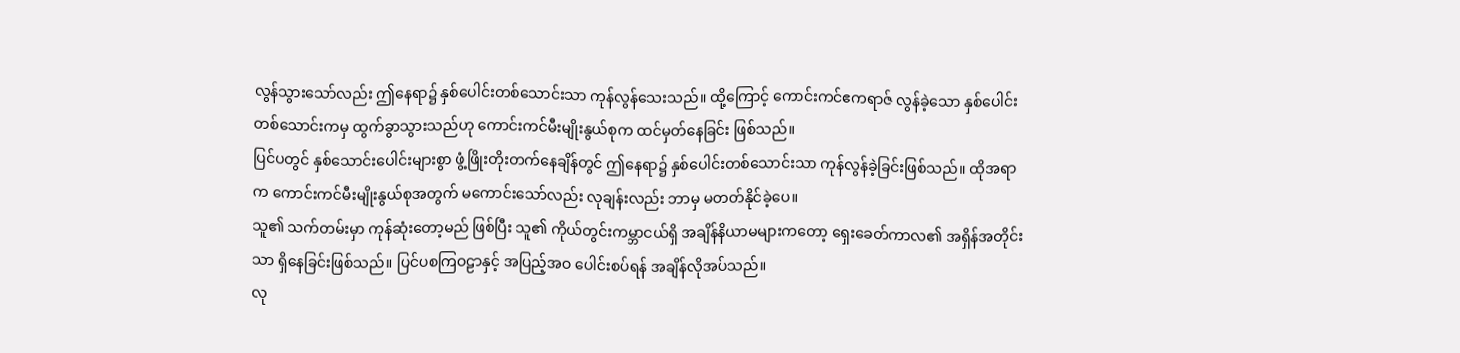လွန်သွားသော်လည်း ဤနေရာ၌ နှစ်ပေါင်းတစ်သောင်းသာ ကုန်လွန်သေးသည်။ ထို့ကြောင့် ကောင်းကင်ဧကရာဇ် လွန်ခဲ့သော နှစ်ပေါင်းတစ်သောင်းကမှ ထွက်ခွာသွားသည်ဟု ကောင်းကင်မီးမျိုးနွယ်စုက ထင်မှတ်နေခြင်း ဖြစ်သည်။
ပြင်ပတွင် နှစ်သောင်းပေါင်းများစွာ ဖွံ့ဖြိုးတိုးတက်နေချိန်တွင် ဤနေရာ၌ နှစ်ပေါင်းတစ်သောင်းသာ ကုန်လွန်ခဲ့ခြင်းဖြစ်သည်။ ထိုအရာက ကောင်းကင်မီးမျိုးနွယ်စုအတွက် မကောင်းသော်လည်း လုချန်းလည်း ဘာမှ မတတ်နိုင်ခဲ့ပေ။
သူ၏ သက်တမ်းမှာ ကုန်ဆုံးတော့မည် ဖြစ်ပြီး သူ၏ ကိုယ်တွင်းကမ္ဘာငယ်ရှိ အချိန်နိယာမများကတော့ ရှေးခေတ်ကာလ၏ အရှိန်အတိုင်းသာ ရှိနေခြင်းဖြစ်သည်။ ပြင်ပစကြဝဠာနှင့် အပြည့်အဝ ပေါင်းစပ်ရန် အချိန်လိုအပ်သည်။
လု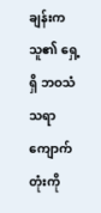ချန်းက သူ၏ ရှေ့ရှိ ဘဝသံသရာ ကျောက်တုံးကို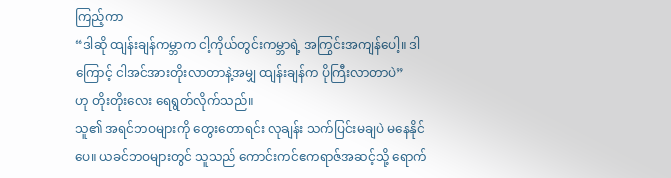ကြည့်ကာ
“ဒါဆို ထျန်းချန်ကမ္ဘာက ငါ့ကိုယ်တွင်းကမ္ဘာရဲ့ အကြွင်းအကျန်ပေါ့။ ဒါကြောင့် ငါအင်အားတိုးလာတာနဲ့အမျှ ထျန်းချန်က ပိုကြီးလာတာပဲ”
ဟု တိုးတိုးလေး ရေရွတ်လိုက်သည်။
သူ၏ အရင်ဘဝများကို တွေးတောရင်း လုချန်း သက်ပြင်းမချပဲ မနေနိုင်ပေ။ ယခင်ဘဝများတွင် သူသည် ကောင်းကင်ဧကရာဇ်အဆင့်သို့ ရောက်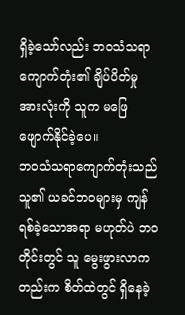ရှိခဲ့သော်လည်း ဘဝသံသရာ ကျောက်တုံး၏ ချိပ်ပိတ်မှုအားလုံးကို သူက မဖြေဖျောက်နိုင်ခဲ့ပေ။
ဘဝသံသရာကျောက်တုံးသည် သူ၏ ယခင်ဘဝများမှ ကျန်ရစ်ခဲ့သောအရာ မဟုတ်ပဲ ဘဝတိုင်းတွင် သူ မွေးဖွားလာကတည်းက စိတ်ထဲတွင် ရှိနေခဲ့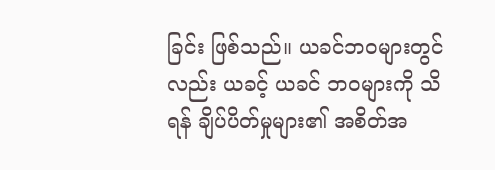ခြင်း ဖြစ်သည်။ ယခင်ဘဝများတွင်လည်း ယခင့် ယခင် ဘဝများကို သိရန် ချိပ်ပိတ်မှုများ၏ အစိတ်အ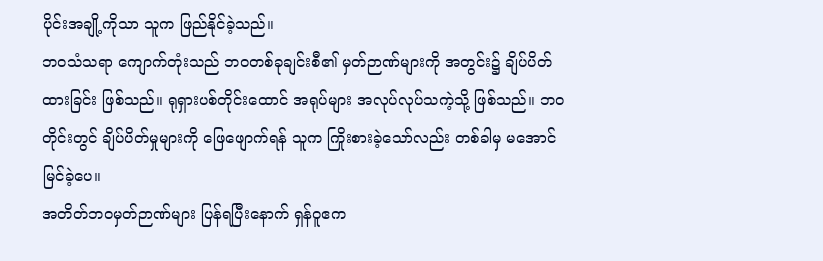ပိုင်းအချို့ကိုသာ သူက ဖြည်နိုင်ခဲ့သည်။
ဘဝသံသရာ ကျောက်တုံးသည် ဘဝတစ်ခုချင်းစီ၏ မှတ်ဉာဏ်များကို အတွင်း၌ ချိပ်ပိတ်ထားခြင်း ဖြစ်သည်။ ရုရှားပစ်တိုင်းထောင် အရုပ်များ အလုပ်လုပ်သကဲ့သို့ ဖြစ်သည်။ ဘဝတိုင်းတွင် ချိပ်ပိတ်မှုများကို ဖြေဖျောက်ရန် သူက ကြိုးစားခဲ့သော်လည်း တစ်ခါမှ မအောင်မြင်ခဲ့ပေ။
အတိတ်ဘဝမှတ်ဉာဏ်များ ပြန်ရပြီးနောက် ရှန်ဝူဧက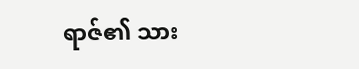ရာဇ်၏ သား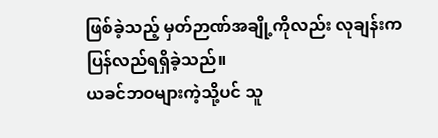ဖြစ်ခဲ့သည့် မှတ်ဉာဏ်အချို့ကိုလည်း လုချန်းက ပြန်လည်ရရှိခဲ့သည်။
ယခင်ဘဝများကဲ့သို့ပင် သူ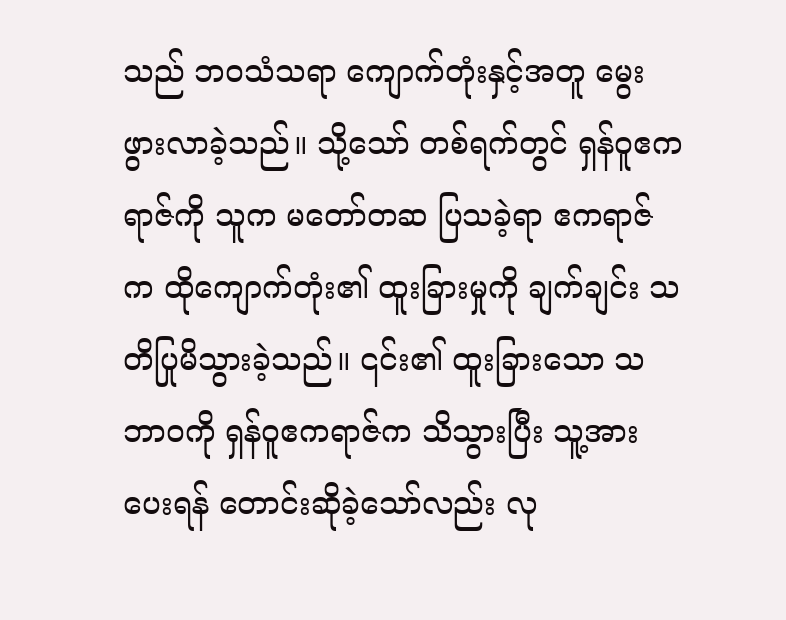သည် ဘဝသံသရာ ကျောက်တုံးနှင့်အတူ မွေးဖွားလာခဲ့သည်။ သို့သော် တစ်ရက်တွင် ရှန်ဝူဧကရာဇ်ကို သူက မတော်တဆ ပြသခဲ့ရာ ဧကရာဇ်က ထိုကျောက်တုံး၏ ထူးခြားမှုကို ချက်ချင်း သတိပြုမိသွားခဲ့သည်။ ၎င်း၏ ထူးခြားသော သဘာဝကို ရှန်ဝူဧကရာဇ်က သိသွားပြီး သူ့အားပေးရန် တောင်းဆိုခဲ့သော်လည်း လု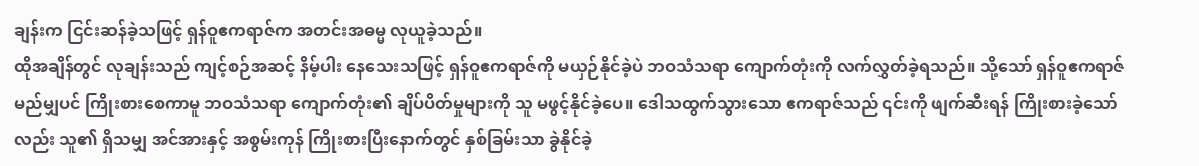ချန်းက ငြင်းဆန်ခဲ့သဖြင့် ရှန်ဝူဧကရာဇ်က အတင်းအဓမ္မ လုယူခဲ့သည်။
ထိုအချိန်တွင် လုချန်းသည် ကျင့်စဉ်အဆင့် နိမ့်ပါး နေသေးသဖြင့် ရှန်ဝူဧကရာဇ်ကို မယှဉ်နိုင်ခဲ့ပဲ ဘဝသံသရာ ကျောက်တုံးကို လက်လွှတ်ခဲ့ရသည်။ သို့သော် ရှန်ဝူဧကရာဇ် မည်မျှပင် ကြိုးစားစေကာမူ ဘဝသံသရာ ကျောက်တုံး၏ ချိပ်ပိတ်မှုများကို သူ မဖွင့်နိုင်ခဲ့ပေ။ ဒေါသထွက်သွားသော ဧကရာဇ်သည် ၎င်းကို ဖျက်ဆီးရန် ကြိုးစားခဲ့သော်လည်း သူ၏ ရှိသမျှ အင်အားနှင့် အစွမ်းကုန် ကြိုးစားပြီးနောက်တွင် နှစ်ခြမ်းသာ ခွဲနိုင်ခဲ့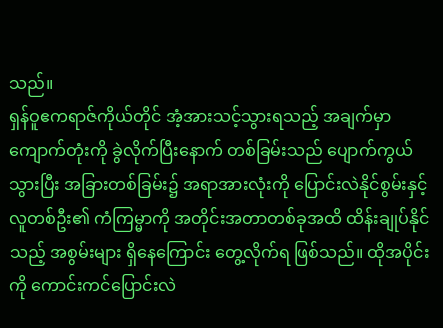သည်။
ရှန်ဝူဧကရာဇ်ကိုယ်တိုင် အံ့အားသင့်သွားရသည့် အချက်မှာ ကျောက်တုံးကို ခွဲလိုက်ပြီးနောက် တစ်ခြမ်းသည် ပျောက်ကွယ်သွားပြီး အခြားတစ်ခြမ်း၌ အရာအားလုံးကို ပြောင်းလဲနိုင်စွမ်းနှင့် လူတစ်ဦး၏ ကံကြမ္မာကို အတိုင်းအတာတစ်ခုအထိ ထိန်းချုပ်နိုင်သည့် အစွမ်းများ ရှိနေကြောင်း တွေ့လိုက်ရ ဖြစ်သည်။ ထိုအပိုင်းကို ကောင်းကင်ပြောင်းလဲ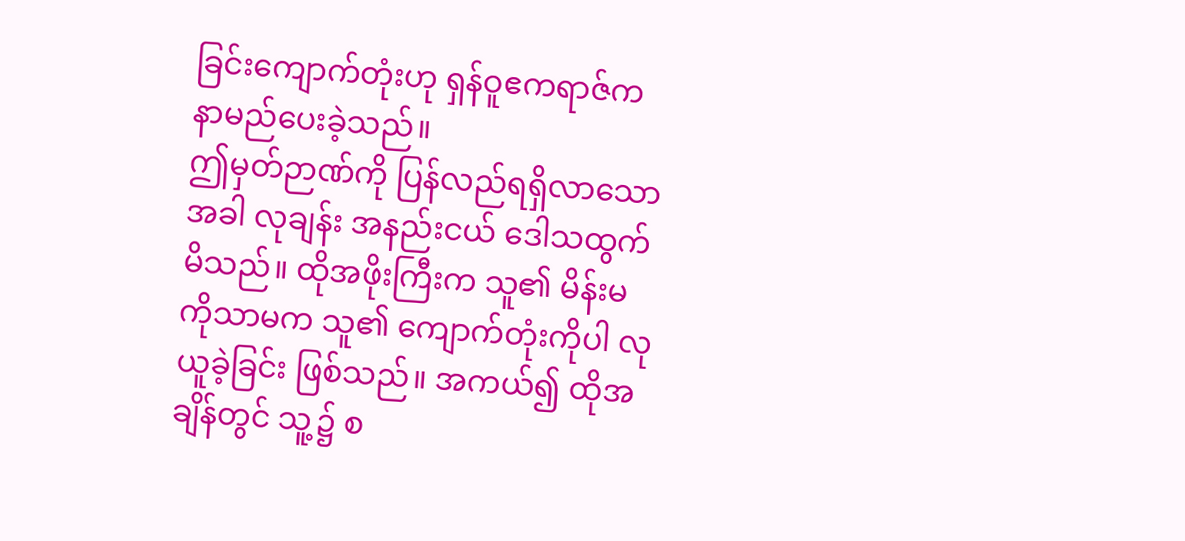ခြင်းကျောက်တုံးဟု ရှန်ဝူဧကရာဇ်က နာမည်ပေးခဲ့သည်။
ဤမှတ်ဉာဏ်ကို ပြန်လည်ရရှိလာသောအခါ လုချန်း အနည်းငယ် ဒေါသထွက်မိသည်။ ထိုအဖိုးကြီးက သူ၏ မိန်းမကိုသာမက သူ၏ ကျောက်တုံးကိုပါ လုယူခဲ့ခြင်း ဖြစ်သည်။ အကယ်၍ ထိုအချိန်တွင် သူ့၌ စ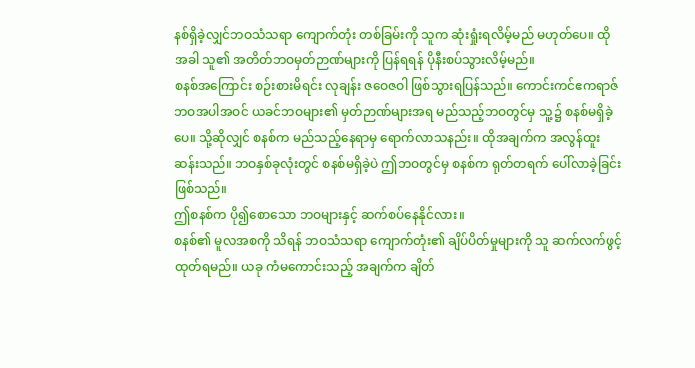နစ်ရှိခဲ့လျှင်ဘဝသံသရာ ကျောက်တုံး တစ်ခြမ်းကို သူက ဆုံးရှုံးရလိမ့်မည် မဟုတ်ပေ။ ထိုအခါ သူ၏ အတိတ်ဘဝမှတ်ဉာဏ်များကို ပြန်ရရန် ပိုနီးစပ်သွားလိမ့်မည်။
စနစ်အကြောင်း စဉ်းစားမိရင်း လုချန်း ဇဝေဇဝါ ဖြစ်သွားရပြန်သည်။ ကောင်းကင်ဧကရာဇ်ဘဝအပါအဝင် ယခင်ဘဝများ၏ မှတ်ဉာဏ်များအရ မည်သည့်ဘဝတွင်မှ သူ့၌ စနစ်မရှိခဲ့ပေ။ သို့ဆိုလျှင် စနစ်က မည်သည့်နေရာမှ ရောက်လာသနည်း။ ထိုအချက်က အလွန်ထူးဆန်းသည်။ ဘဝနှစ်ခုလုံးတွင် စနစ်မရှိခဲ့ပဲ ဤဘဝတွင်မှ စနစ်က ရုတ်တရက် ပေါ်လာခဲ့ခြင်းဖြစ်သည်။
ဤစနစ်က ပို၍စောသော ဘဝများနှင့် ဆက်စပ်နေနိုင်လား။
စနစ်၏ မူလအစကို သိရန် ဘဝသံသရာ ကျောက်တုံး၏ ချိပ်ပိတ်မှုများကို သူ ဆက်လက်ဖွင့်ထုတ်ရမည်။ ယခု ကံမကောင်းသည့် အချက်က ချိတ်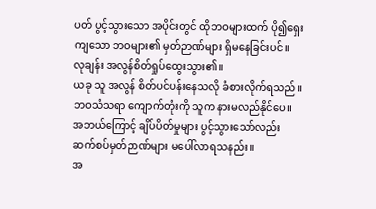ပတ် ပွင့်သွားသော အပိုင်းတွင် ထိုဘဝများထက် ပို၍ရှေးကျသော ဘဝများ၏ မှတ်ဉာဏ်များ ရှိမနေခြင်းပင်။
လုချန်း အလွန်စိတ်ရှုပ်ထွေးသွား၏။
ယခု သူ အလွန် စိတ်ပင်ပန်းနေသလို ခံစားလိုက်ရသည်။ ဘဝသံသရာ ကျောက်တုံးကို သူက နားမလည်နိုင်ပေ။ အဘယ်ကြောင့် ချိပ်ပိတ်မှုများ ပွင့်သွားသော်လည်း ဆက်စပ်မှတ်ဉာဏ်များ မပေါ်လာရသနည်း။
အ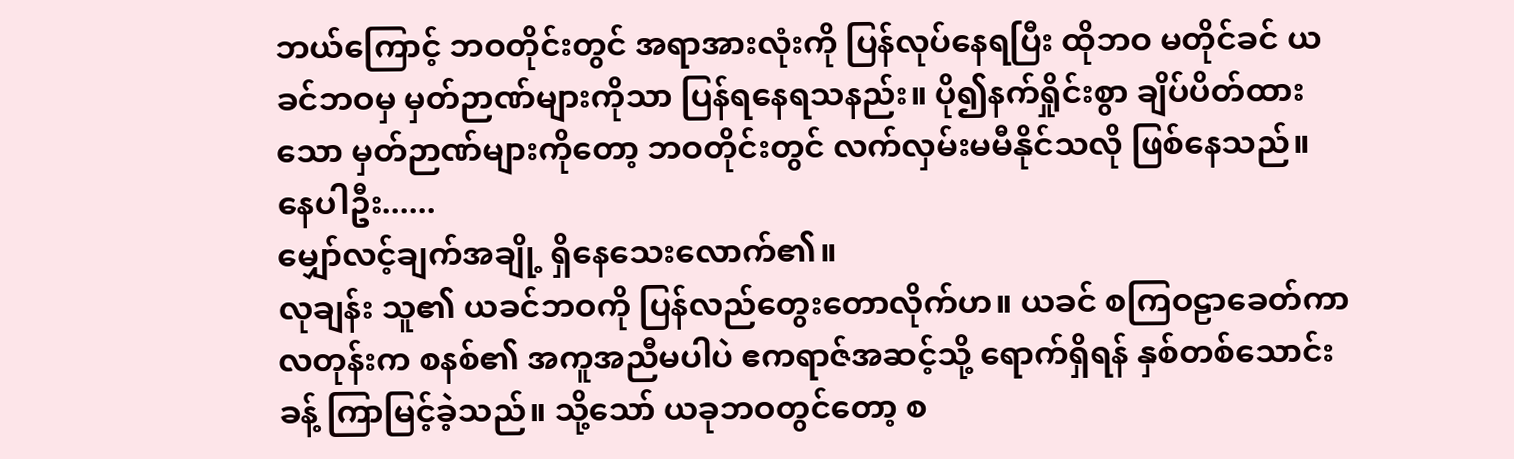ဘယ်ကြောင့် ဘဝတိုင်းတွင် အရာအားလုံးကို ပြန်လုပ်နေရပြီး ထိုဘဝ မတိုင်ခင် ယခင်ဘဝမှ မှတ်ဉာဏ်များကိုသာ ပြန်ရနေရသနည်း။ ပို၍နက်ရှိုင်းစွာ ချိပ်ပိတ်ထားသော မှတ်ဉာဏ်များကိုတော့ ဘဝတိုင်းတွင် လက်လှမ်းမမီနိုင်သလို ဖြစ်နေသည်။
နေပါဦး......
မျှော်လင့်ချက်အချို့ ရှိနေသေးလောက်၏။
လုချန်း သူ၏ ယခင်ဘဝကို ပြန်လည်တွေးတောလိုက်ဟ။ ယခင် စကြဝဠာခေတ်ကာလတုန်းက စနစ်၏ အကူအညီမပါပဲ ဧကရာဇ်အဆင့်သို့ ရောက်ရှိရန် နှစ်တစ်သောင်းခန့် ကြာမြင့်ခဲ့သည်။ သို့သော် ယခုဘဝတွင်တော့ စ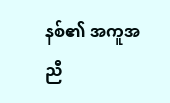နစ်၏ အကူအညီ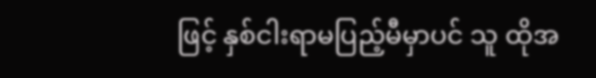ဖြင့် နှစ်ငါးရာမပြည့်မီမှာပင် သူ ထိုအ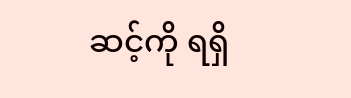ဆင့်ကို ရရှိ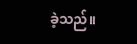ခဲ့သည်။